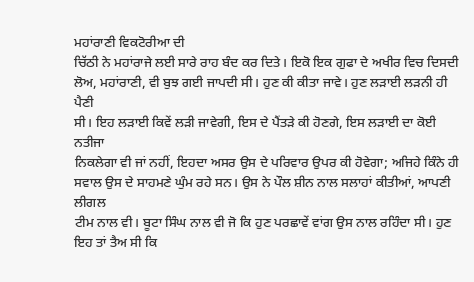ਮਹਾਂਰਾਣੀ ਵਿਕਟੋਰੀਆ ਦੀ
ਚਿੱਠੀ ਨੇ ਮਹਾਂਰਾਜੇ ਲਈ ਸਾਰੇ ਰਾਹ ਬੰਦ ਕਰ ਦਿਤੇ। ਇਕੋ ਇਕ ਗੁਫਾ ਦੇ ਅਖੀਰ ਵਿਚ ਦਿਸਦੀ
ਲੋਅ, ਮਹਾਂਰਾਣੀ, ਵੀ ਬੁਝ ਗਈ ਜਾਪਦੀ ਸੀ। ਹੁਣ ਕੀ ਕੀਤਾ ਜਾਵੇ। ਹੁਣ ਲੜਾਈ ਲੜਨੀ ਹੀ ਪੈਣੀ
ਸੀ। ਇਹ ਲੜਾਈ ਕਿਵੇਂ ਲੜੀ ਜਾਵੇਗੀ, ਇਸ ਦੇ ਪੈਂਤੜੇ ਕੀ ਹੋਣਗੇ, ਇਸ ਲੜਾਈ ਦਾ ਕੋਈ ਨਤੀਜਾ
ਨਿਕਲੇਗਾ ਵੀ ਜਾਂ ਨਹੀਂ, ਇਹਦਾ ਅਸਰ ਉਸ ਦੇ ਪਰਿਵਾਰ ਉਪਰ ਕੀ ਹੋਵੇਗਾ; ਅਜਿਹੇ ਕਿੰਨੇ ਹੀ
ਸਵਾਲ ਉਸ ਦੇ ਸਾਹਮਣੇ ਘੁੰਮ ਰਹੇ ਸਨ। ਉਸ ਨੇ ਪੌਲ ਸ਼ੀਨ ਨਾਲ ਸਲਾਹਾਂ ਕੀਤੀਆਂ, ਆਪਣੀ ਲੀਗਲ
ਟੀਮ ਨਾਲ ਵੀ। ਬੂਟਾ ਸਿੰਘ ਨਾਲ ਵੀ ਜੋ ਕਿ ਹੁਣ ਪਰਛਾਵੇਂ ਵਾਂਗ ਉਸ ਨਾਲ ਰਹਿੰਦਾ ਸੀ। ਹੁਣ
ਇਹ ਤਾਂ ਤੈਅ ਸੀ ਕਿ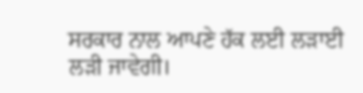ਸਰਕਾਰ ਨਾਲ ਆਪਣੇ ਹੱਕ ਲਈ ਲੜਾਈ ਲੜੀ ਜਾਵੇਗੀ।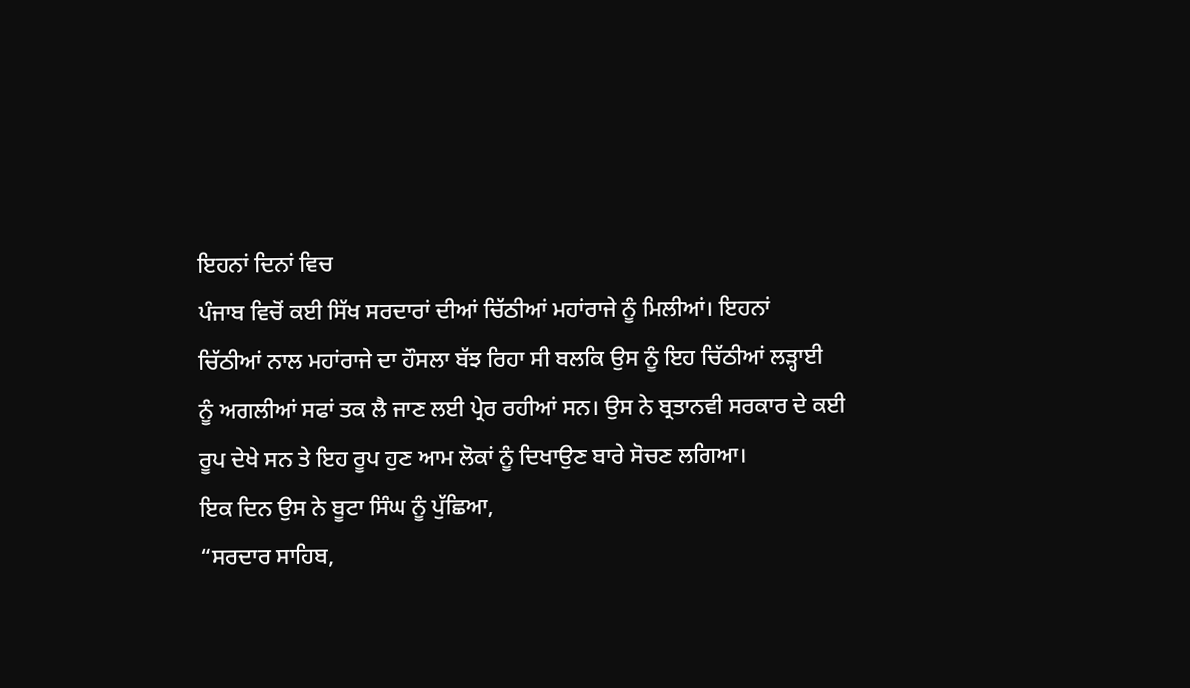ਇਹਨਾਂ ਦਿਨਾਂ ਵਿਚ
ਪੰਜਾਬ ਵਿਚੋਂ ਕਈ ਸਿੱਖ ਸਰਦਾਰਾਂ ਦੀਆਂ ਚਿੱਠੀਆਂ ਮਹਾਂਰਾਜੇ ਨੂੰ ਮਿਲੀਆਂ। ਇਹਨਾਂ
ਚਿੱਠੀਆਂ ਨਾਲ ਮਹਾਂਰਾਜੇ ਦਾ ਹੌਸਲਾ ਬੱਝ ਰਿਹਾ ਸੀ ਬਲਕਿ ਉਸ ਨੂੰ ਇਹ ਚਿੱਠੀਆਂ ਲੜ੍ਹਾਈ
ਨੂੰ ਅਗਲੀਆਂ ਸਫਾਂ ਤਕ ਲੈ ਜਾਣ ਲਈ ਪ੍ਰੇਰ ਰਹੀਆਂ ਸਨ। ਉਸ ਨੇ ਬ੍ਰਤਾਨਵੀ ਸਰਕਾਰ ਦੇ ਕਈ
ਰੂਪ ਦੇਖੇ ਸਨ ਤੇ ਇਹ ਰੂਪ ਹੁਣ ਆਮ ਲੋਕਾਂ ਨੂੰ ਦਿਖਾਉਣ ਬਾਰੇ ਸੋਚਣ ਲਗਿਆ।
ਇਕ ਦਿਨ ਉਸ ਨੇ ਬੂਟਾ ਸਿੰਘ ਨੂੰ ਪੁੱਛਿਆ,
“ਸਰਦਾਰ ਸਾਹਿਬ,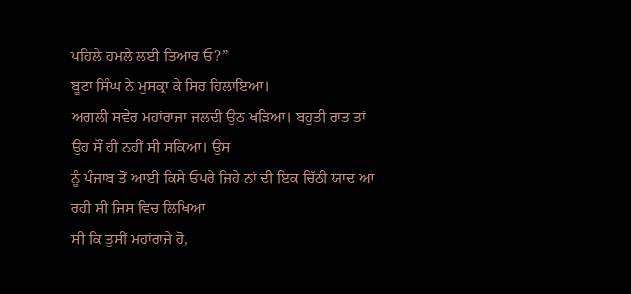ਪਹਿਲੇ ਹਮਲੇ ਲਈ ਤਿਆਰ ਓ?”
ਬੂਟਾ ਸਿੰਘ ਨੇ ਮੁਸਕ੍ਰਾ ਕੇ ਸਿਰ ਹਿਲਾਇਆ।
ਅਗਲੀ ਸਵੇਰ ਮਹਾਂਰਾਜਾ ਜਲਦੀ ਉਠ ਖੜਿਆ। ਬਹੁਤੀ ਰਾਤ ਤਾਂ ਉਹ ਸੌਂ ਹੀ ਨਹੀਂ ਸੀ ਸਕਿਆ। ਉਸ
ਨੂੰ ਪੰਜਾਬ ਤੋਂ ਆਈ ਕਿਸੇ ਓਪਰੇ ਜਿਹੇ ਨਾਂ ਦੀ ਇਕ ਚਿੱਠੀ ਯਾਦ ਆ ਰਹੀ ਸੀ ਜਿਸ ਵਿਚ ਲਿਖਿਆ
ਸੀ ਕਿ ਤੁਸੀਂ ਮਹਾਂਰਾਜੇ ਹੋ,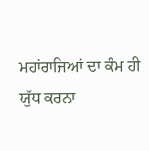ਮਹਾਂਰਾਜਿਆਂ ਦਾ ਕੰਮ ਹੀ ਯੁੱਧ ਕਰਨਾ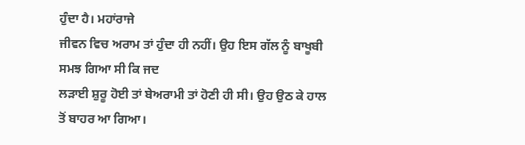ਹੁੰਦਾ ਹੈ। ਮਹਾਂਰਾਜੇ
ਜੀਵਨ ਵਿਚ ਅਰਾਮ ਤਾਂ ਹੁੰਦਾ ਹੀ ਨਹੀਂ। ਉਹ ਇਸ ਗੱਲ ਨੂੰ ਬਾਖੂਬੀ ਸਮਝ ਗਿਆ ਸੀ ਕਿ ਜਦ
ਲੜਾਈ ਸ਼ੁਰੂ ਹੋਈ ਤਾਂ ਬੇਅਰਾਮੀ ਤਾਂ ਹੋਣੀ ਹੀ ਸੀ। ਉਹ ਉਠ ਕੇ ਹਾਲ ਤੋਂ ਬਾਹਰ ਆ ਗਿਆ।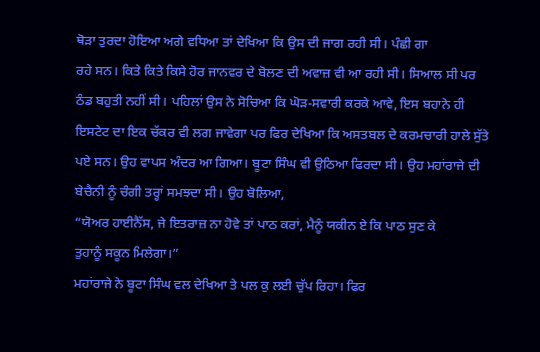ਥੋੜਾ ਤੁਰਦਾ ਹੋਇਆ ਅਗੇ ਵਧਿਆ ਤਾਂ ਦੇਖਿਆ ਕਿ ਉਸ ਦੀ ਜਾਗ ਰਹੀ ਸੀ। ਪੰਛੀ ਗਾ
ਰਹੇ ਸਨ। ਕਿਤੇ ਕਿਤੇ ਕਿਸੇ ਹੋਰ ਜਾਨਵਰ ਦੇ ਬੋਲਣ ਦੀ ਅਵਾਜ਼ ਵੀ ਆ ਰਹੀ ਸੀ। ਸਿਆਲ ਸੀ ਪਰ
ਠੰਡ ਬਹੁਤੀ ਨਹੀਂ ਸੀ। ਪਹਿਲਾਂ ਉਸ ਨੇ ਸੋਚਿਆ ਕਿ ਘੋੜ-ਸਵਾਰੀ ਕਰਕੇ ਆਵੇ, ਇਸ ਬਹਾਨੇ ਹੀ
ਇਸਟੇਟ ਦਾ ਇਕ ਚੱਕਰ ਵੀ ਲਗ ਜਾਵੇਗਾ ਪਰ ਫਿਰ ਦੇਖਿਆ ਕਿ ਅਸਤਬਲ ਦੇ ਕਰਮਚਾਰੀ ਹਾਲੇ ਸੁੱਤੇ
ਪਏ ਸਨ। ਉਹ ਵਾਪਸ ਅੰਦਰ ਆ ਗਿਆ। ਬੂਟਾ ਸਿੰਘ ਵੀ ਉਠਿਆ ਫਿਰਦਾ ਸੀ। ਉਹ ਮਹਾਂਰਾਜੇ ਦੀ
ਬੇਚੈਨੀ ਨੂੰ ਚੰਗੀ ਤਰ੍ਹਾਂ ਸਮਝਦਾ ਸੀ। ਉਹ ਬੋਲਿਆ,
“ਯੋਅਰ ਹਾਈਨੈੱਸ, ਜੇ ਇਤਰਾਜ਼ ਨਾ ਹੋਵੇ ਤਾਂ ਪਾਠ ਕਰਾਂ, ਮੈਨੂੰ ਯਕੀਨ ਏ ਕਿ ਪਾਠ ਸੁਣ ਕੇ
ਤੁਹਾਨੂੰ ਸਕੂਨ ਮਿਲੇਗਾ।”
ਮਹਾਂਰਾਜੇ ਨੇ ਬੂਟਾ ਸਿੰਘ ਵਲ ਦੇਖਿਆ ਤੇ ਪਲ ਕੁ ਲਈ ਚੁੱਪ ਰਿਹਾ। ਫਿਰ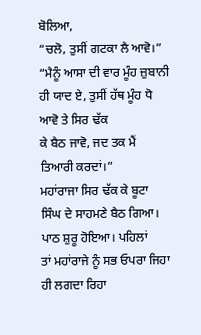ਬੋਲਿਆ,
“ਚਲੋ, ਤੁਸੀਂ ਗਟਕਾ ਲੈ ਆਵੋ।”
“ਮੈਨੂੰ ਆਸਾ ਦੀ ਵਾਰ ਮੂੰਹ ਜ਼ੁਬਾਨੀ ਹੀ ਯਾਦ ਏ, ਤੁਸੀਂ ਹੱਥ ਮੂੰਹ ਧੋ ਆਵੋ ਤੇ ਸਿਰ ਢੱਕ
ਕੇ ਬੈਠ ਜਾਵੋ, ਜਦ ਤਕ ਮੈਂ ਤਿਆਰੀ ਕਰਦਾਂ।”
ਮਹਾਂਰਾਜਾ ਸਿਰ ਢੱਕ ਕੇ ਬੂਟਾ ਸਿੰਘ ਦੇ ਸਾਹਮਣੇ ਬੈਠ ਗਿਆ। ਪਾਠ ਸ਼ੁਰੂ ਹੋਇਆ। ਪਹਿਲਾਂ
ਤਾਂ ਮਹਾਂਰਾਜੇ ਨੂੰ ਸਭ ਓਪਰਾ ਜਿਹਾ ਹੀ ਲਗਦਾ ਰਿਹਾ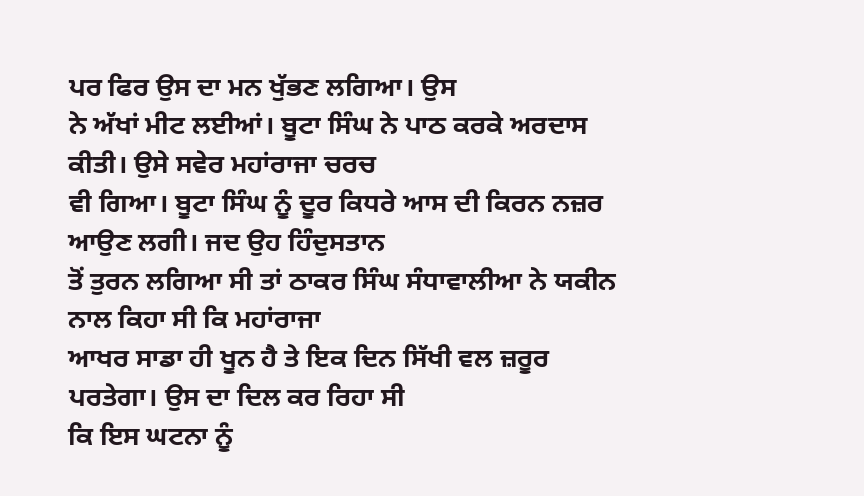ਪਰ ਫਿਰ ਉਸ ਦਾ ਮਨ ਖੁੱਭਣ ਲਗਿਆ। ਉਸ
ਨੇ ਅੱਖਾਂ ਮੀਟ ਲਈਆਂ। ਬੂਟਾ ਸਿੰਘ ਨੇ ਪਾਠ ਕਰਕੇ ਅਰਦਾਸ ਕੀਤੀ। ਉਸੇ ਸਵੇਰ ਮਹਾਂਰਾਜਾ ਚਰਚ
ਵੀ ਗਿਆ। ਬੂਟਾ ਸਿੰਘ ਨੂੰ ਦੂਰ ਕਿਧਰੇ ਆਸ ਦੀ ਕਿਰਨ ਨਜ਼ਰ ਆਉਣ ਲਗੀ। ਜਦ ਉਹ ਹਿੰਦੁਸਤਾਨ
ਤੋਂ ਤੁਰਨ ਲਗਿਆ ਸੀ ਤਾਂ ਠਾਕਰ ਸਿੰਘ ਸੰਧਾਵਾਲੀਆ ਨੇ ਯਕੀਨ ਨਾਲ ਕਿਹਾ ਸੀ ਕਿ ਮਹਾਂਰਾਜਾ
ਆਖਰ ਸਾਡਾ ਹੀ ਖੂਨ ਹੈ ਤੇ ਇਕ ਦਿਨ ਸਿੱਖੀ ਵਲ ਜ਼ਰੂਰ ਪਰਤੇਗਾ। ਉਸ ਦਾ ਦਿਲ ਕਰ ਰਿਹਾ ਸੀ
ਕਿ ਇਸ ਘਟਨਾ ਨੂੰ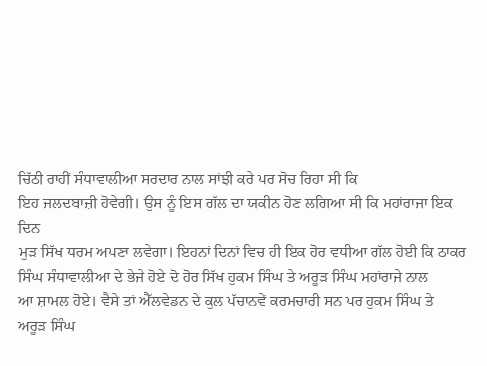ਚਿੱਠੀ ਰਾਹੀਂ ਸੰਧਾਵਾਲੀਆ ਸਰਦਾਰ ਨਾਲ ਸਾਂਝੀ ਕਰੇ ਪਰ ਸੋਚ ਰਿਹਾ ਸੀ ਕਿ
ਇਹ ਜਲਦਬਾਜ਼ੀ ਹੋਵੇਗੀ। ਉਸ ਨੂੰ ਇਸ ਗੱਲ ਦਾ ਯਕੀਨ ਹੋਣ ਲਗਿਆ ਸੀ ਕਿ ਮਹਾਂਰਾਜਾ ਇਕ ਦਿਨ
ਮੁੜ ਸਿੱਖ ਧਰਮ ਅਪਣਾ ਲਵੇਗਾ। ਇਹਨਾਂ ਦਿਨਾਂ ਵਿਚ ਹੀ ਇਕ ਹੋਰ ਵਧੀਆ ਗੱਲ ਹੋਈ ਕਿ ਠਾਕਰ
ਸਿੰਘ ਸੰਧਾਵਾਲੀਆ ਦੇ ਭੇਜੇ ਹੋਏ ਦੋ ਹੋਰ ਸਿੱਖ ਹੁਕਮ ਸਿੰਘ ਤੇ ਅਰੂੜ ਸਿੰਘ ਮਹਾਂਰਾਜੇ ਨਾਲ
ਆ ਸ਼ਾਮਲ ਹੋਏ। ਵੈਸੇ ਤਾਂ ਐੱਲਵੇਡਨ ਦੇ ਕੁਲ ਪੱਚਾਨਵੇਂ ਕਰਮਚਾਰੀ ਸਨ ਪਰ ਹੁਕਮ ਸਿੰਘ ਤੇ
ਅਰੂੜ ਸਿੰਘ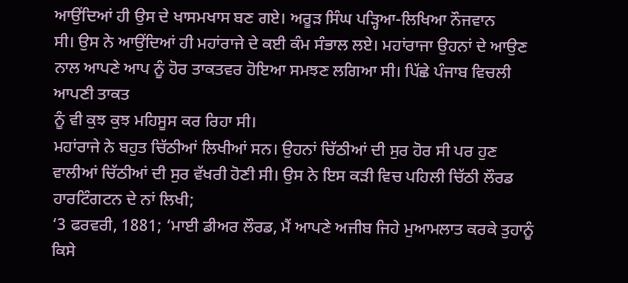ਆਉਂਦਿਆਂ ਹੀ ਉਸ ਦੇ ਖਾਸਮਖਾਸ ਬਣ ਗਏ। ਅਰੂੜ ਸਿੰਘ ਪੜ੍ਹਿਆ-ਲਿਖਿਆ ਨੌਜਵਾਨ
ਸੀ। ਉਸ ਨੇ ਆਉਂਦਿਆਂ ਹੀ ਮਹਾਂਰਾਜੇ ਦੇ ਕਈ ਕੰਮ ਸੰਭਾਲ ਲਏ। ਮਹਾਂਰਾਜਾ ਉਹਨਾਂ ਦੇ ਆਉਣ
ਨਾਲ ਆਪਣੇ ਆਪ ਨੂੰ ਹੋਰ ਤਾਕਤਵਰ ਹੋਇਆ ਸਮਝਣ ਲਗਿਆ ਸੀ। ਪਿੱਛੇ ਪੰਜਾਬ ਵਿਚਲੀ ਆਪਣੀ ਤਾਕਤ
ਨੂੰ ਵੀ ਕੁਝ ਕੁਝ ਮਹਿਸੂਸ ਕਰ ਰਿਹਾ ਸੀ।
ਮਹਾਂਰਾਜੇ ਨੇ ਬਹੁਤ ਚਿੱਠੀਆਂ ਲਿਖੀਆਂ ਸਨ। ਉਹਨਾਂ ਚਿੱਠੀਆਂ ਦੀ ਸੁਰ ਹੋਰ ਸੀ ਪਰ ਹੁਣ
ਵਾਲੀਆਂ ਚਿੱਠੀਆਂ ਦੀ ਸੁਰ ਵੱਖਰੀ ਹੋਣੀ ਸੀ। ਉਸ ਨੇ ਇਸ ਕੜੀ ਵਿਚ ਪਹਿਲੀ ਚਿੱਠੀ ਲੌਰਡ
ਹਾਰਟਿੰਗਟਨ ਦੇ ਨਾਂ ਲਿਖੀ;
‘3 ਫਰਵਰੀ, 1881; ‘ਮਾਈ ਡੀਅਰ ਲੌਰਡ, ਮੈਂ ਆਪਣੇ ਅਜੀਬ ਜਿਹੇ ਮੁਆਮਲਾਤ ਕਰਕੇ ਤੁਹਾਨੂੰ
ਕਿਸੇ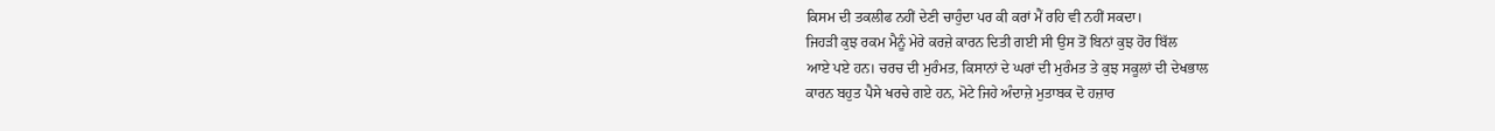ਕਿਸਮ ਦੀ ਤਕਲੀਫ ਨਹੀਂ ਦੇਣੀ ਚਾਹੁੰਦਾ ਪਰ ਕੀ ਕਰਾਂ ਮੈਂ ਰਹਿ ਵੀ ਨਹੀਂ ਸਕਦਾ।
ਜਿਹੜੀ ਕੁਝ ਰਕਮ ਮੈਨੂੰ ਮੇਰੇ ਕਰਜ਼ੇ ਕਾਰਨ ਦਿਤੀ ਗਈ ਸੀ ਉਸ ਤੋਂ ਬਿਨਾਂ ਕੁਝ ਹੋਰ ਬਿੱਲ
ਆਏ ਪਏ ਹਨ। ਚਰਚ ਦੀ ਮੁਰੰਮਤ, ਕਿਸਾਨਾਂ ਦੇ ਘਰਾਂ ਦੀ ਮੁਰੰਮਤ ਤੇ ਕੁਝ ਸਕੂਲਾਂ ਦੀ ਦੇਖਭਾਲ
ਕਾਰਨ ਬਹੁਤ ਪੈਸੇ ਖਰਚੇ ਗਏ ਹਨ, ਮੋਟੇ ਜਿਹੇ ਅੰਦਾਜ਼ੇ ਮੁਤਾਬਕ ਦੋ ਹਜ਼ਾਰ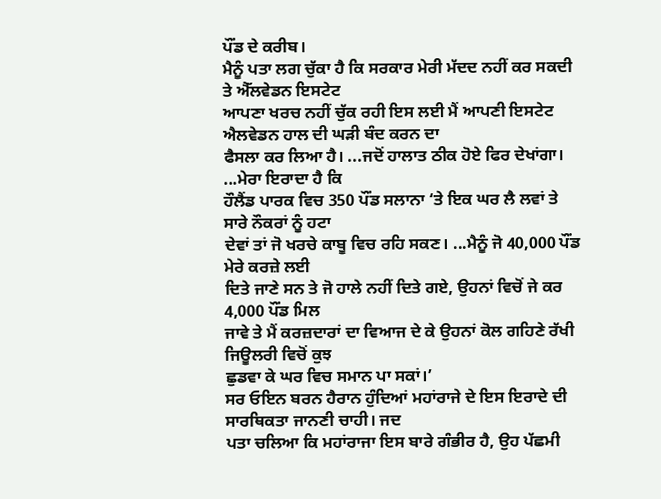ਪੌਂਡ ਦੇ ਕਰੀਬ।
ਮੈਨੂੰ ਪਤਾ ਲਗ ਚੁੱਕਾ ਹੈ ਕਿ ਸਰਕਾਰ ਮੇਰੀ ਮੱਦਦ ਨਹੀਂ ਕਰ ਸਕਦੀ ਤੇ ਐੱਲਵੇਡਨ ਇਸਟੇਟ
ਆਪਣਾ ਖਰਚ ਨਹੀਂ ਚੁੱਕ ਰਹੀ ਇਸ ਲਈ ਮੈਂ ਆਪਣੀ ਇਸਟੇਟ ਐਲਵੇਡਨ ਹਾਲ ਦੀ ਘੜੀ ਬੰਦ ਕਰਨ ਦਾ
ਫੈਸਲਾ ਕਰ ਲਿਆ ਹੈ। ...ਜਦੋਂ ਹਾਲਾਤ ਠੀਕ ਹੋਏ ਫਿਰ ਦੇਖਾਂਗਾ। ...ਮੇਰਾ ਇਰਾਦਾ ਹੈ ਕਿ
ਹੌਲੈਂਡ ਪਾਰਕ ਵਿਚ 350 ਪੌਂਡ ਸਲਾਨਾ ‘ਤੇ ਇਕ ਘਰ ਲੈ ਲਵਾਂ ਤੇ ਸਾਰੇ ਨੌਕਰਾਂ ਨੂੰ ਹਟਾ
ਦੇਵਾਂ ਤਾਂ ਜੋ ਖਰਚੇ ਕਾਬੂ ਵਿਚ ਰਹਿ ਸਕਣ। ...ਮੈਨੂੰ ਜੋ 40,000 ਪੌਂਡ ਮੇਰੇ ਕਰਜ਼ੇ ਲਈ
ਦਿਤੇ ਜਾਣੇ ਸਨ ਤੇ ਜੋ ਹਾਲੇ ਨਹੀਂ ਦਿਤੇ ਗਏ, ਉਹਨਾਂ ਵਿਚੋਂ ਜੇ ਕਰ 4,000 ਪੌਂਡ ਮਿਲ
ਜਾਵੇ ਤੇ ਮੈਂ ਕਰਜ਼ਦਾਰਾਂ ਦਾ ਵਿਆਜ ਦੇ ਕੇ ਉਹਨਾਂ ਕੋਲ ਗਹਿਣੇ ਰੱਖੀ ਜਿਊਲਰੀ ਵਿਚੋਂ ਕੁਝ
ਛੁਡਵਾ ਕੇ ਘਰ ਵਿਚ ਸਮਾਨ ਪਾ ਸਕਾਂ।’
ਸਰ ਓਇਨ ਬਰਨ ਹੈਰਾਨ ਹੁੰਦਿਆਂ ਮਹਾਂਰਾਜੇ ਦੇ ਇਸ ਇਰਾਦੇ ਦੀ ਸਾਰਥਿਕਤਾ ਜਾਨਣੀ ਚਾਹੀ। ਜਦ
ਪਤਾ ਚਲਿਆ ਕਿ ਮਹਾਂਰਾਜਾ ਇਸ ਬਾਰੇ ਗੰਭੀਰ ਹੈ, ਉਹ ਪੱਛਮੀ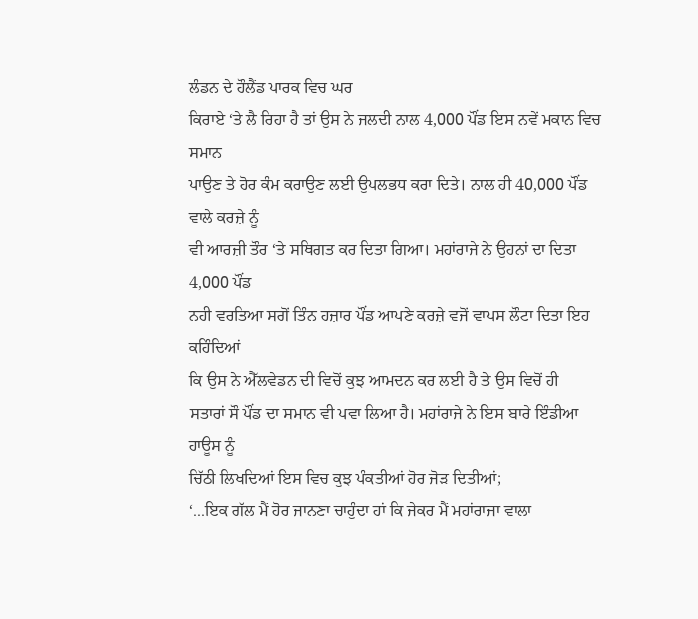ਲੰਡਨ ਦੇ ਹੌਲੈਂਡ ਪਾਰਕ ਵਿਚ ਘਰ
ਕਿਰਾਏ ‘ਤੇ ਲੈ ਰਿਹਾ ਹੈ ਤਾਂ ਉਸ ਨੇ ਜਲਦੀ ਨਾਲ 4,000 ਪੌਂਡ ਇਸ ਨਵੇਂ ਮਕਾਨ ਵਿਚ ਸਮਾਨ
ਪਾਉਣ ਤੇ ਹੋਰ ਕੰਮ ਕਰਾਉਣ ਲਈ ਉਪਲਭਧ ਕਰਾ ਦਿਤੇ। ਨਾਲ ਹੀ 40,000 ਪੌਂਡ ਵਾਲੇ ਕਰਜ਼ੇ ਨੂੰ
ਵੀ ਆਰਜ਼ੀ ਤੌਰ ‘ਤੇ ਸਥਿਗਤ ਕਰ ਦਿਤਾ ਗਿਆ। ਮਹਾਂਰਾਜੇ ਨੇ ਉਹਨਾਂ ਦਾ ਦਿਤਾ 4,000 ਪੌਂਡ
ਨਹੀ ਵਰਤਿਆ ਸਗੋਂ ਤਿੰਨ ਹਜ਼ਾਰ ਪੌਂਡ ਆਪਣੇ ਕਰਜ਼ੇ ਵਜੋਂ ਵਾਪਸ ਲੌਟਾ ਦਿਤਾ ਇਹ ਕਹਿੰਦਿਆਂ
ਕਿ ਉਸ ਨੇ ਐੱਲਵੇਡਨ ਦੀ ਵਿਚੋਂ ਕੁਝ ਆਮਦਨ ਕਰ ਲਈ ਹੈ ਤੇ ਉਸ ਵਿਚੋਂ ਹੀ
ਸਤਾਰਾਂ ਸੌ ਪੌਂਡ ਦਾ ਸਮਾਨ ਵੀ ਪਵਾ ਲਿਆ ਹੈ। ਮਹਾਂਰਾਜੇ ਨੇ ਇਸ ਬਾਰੇ ਇੰਡੀਆ ਹਾਊਸ ਨੂੰ
ਚਿੱਠੀ ਲਿਖਦਿਆਂ ਇਸ ਵਿਚ ਕੁਝ ਪੰਕਤੀਆਂ ਹੋਰ ਜੋੜ ਦਿਤੀਆਂ;
‘...ਇਕ ਗੱਲ ਮੈਂ ਹੋਰ ਜਾਨਣਾ ਚਾਹੁੰਦਾ ਹਾਂ ਕਿ ਜੇਕਰ ਮੈਂ ਮਹਾਂਰਾਜਾ ਵਾਲਾ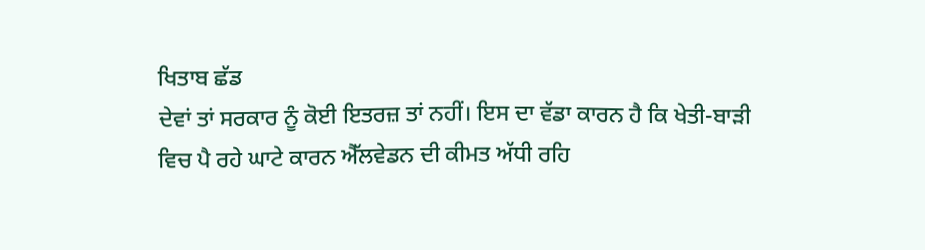ਖਿਤਾਬ ਛੱਡ
ਦੇਵਾਂ ਤਾਂ ਸਰਕਾਰ ਨੂੰ ਕੋਈ ਇਤਰਜ਼ ਤਾਂ ਨਹੀਂ। ਇਸ ਦਾ ਵੱਡਾ ਕਾਰਨ ਹੈ ਕਿ ਖੇਤੀ-ਬਾੜੀ
ਵਿਚ ਪੈ ਰਹੇ ਘਾਟੇ ਕਾਰਨ ਐੱਲਵੇਡਨ ਦੀ ਕੀਮਤ ਅੱਧੀ ਰਹਿ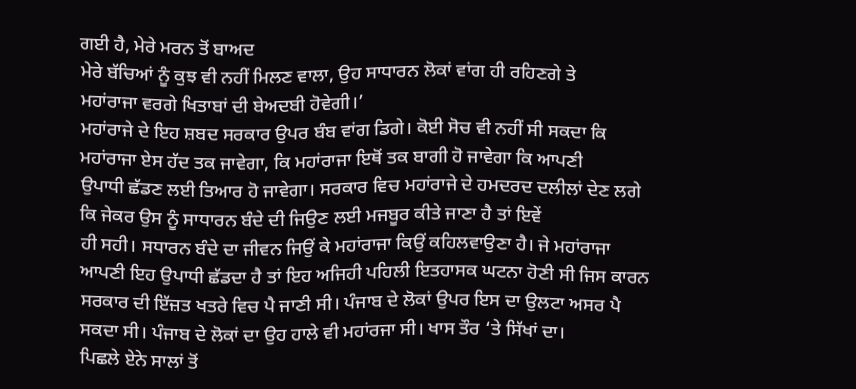ਗਈ ਹੈ, ਮੇਰੇ ਮਰਨ ਤੋਂ ਬਾਅਦ
ਮੇਰੇ ਬੱਚਿਆਂ ਨੂੰ ਕੁਝ ਵੀ ਨਹੀਂ ਮਿਲਣ ਵਾਲਾ, ਉਹ ਸਾਧਾਰਨ ਲੋਕਾਂ ਵਾਂਗ ਹੀ ਰਹਿਣਗੇ ਤੇ
ਮਹਾਂਰਾਜਾ ਵਰਗੇ ਖਿਤਾਬਾਂ ਦੀ ਬੇਅਦਬੀ ਹੋਵੇਗੀ।’
ਮਹਾਂਰਾਜੇ ਦੇ ਇਹ ਸ਼ਬਦ ਸਰਕਾਰ ਉਪਰ ਬੰਬ ਵਾਂਗ ਡਿਗੇ। ਕੋਈ ਸੋਚ ਵੀ ਨਹੀਂ ਸੀ ਸਕਦਾ ਕਿ
ਮਹਾਂਰਾਜਾ ਏਸ ਹੱਦ ਤਕ ਜਾਵੇਗਾ, ਕਿ ਮਹਾਂਰਾਜਾ ਇਥੋਂ ਤਕ ਬਾਗੀ ਹੋ ਜਾਵੇਗਾ ਕਿ ਆਪਣੀ
ਉਪਾਧੀ ਛੱਡਣ ਲਈ ਤਿਆਰ ਹੋ ਜਾਵੇਗਾ। ਸਰਕਾਰ ਵਿਚ ਮਹਾਂਰਾਜੇ ਦੇ ਹਮਦਰਦ ਦਲੀਲਾਂ ਦੇਣ ਲਗੇ
ਕਿ ਜੇਕਰ ਉਸ ਨੂੰ ਸਾਧਾਰਨ ਬੰਦੇ ਦੀ ਜਿਉਣ ਲਈ ਮਜਬੂਰ ਕੀਤੇ ਜਾਣਾ ਹੈ ਤਾਂ ਇਵੇਂ
ਹੀ ਸਹੀ। ਸਧਾਰਨ ਬੰਦੇ ਦਾ ਜੀਵਨ ਜਿਉਂ ਕੇ ਮਹਾਂਰਾਜਾ ਕਿਉਂ ਕਹਿਲਵਾਉਣਾ ਹੈ। ਜੇ ਮਹਾਂਰਾਜਾ
ਆਪਣੀ ਇਹ ਉਪਾਧੀ ਛੱਡਦਾ ਹੈ ਤਾਂ ਇਹ ਅਜਿਹੀ ਪਹਿਲੀ ਇਤਹਾਸਕ ਘਟਨਾ ਹੋਣੀ ਸੀ ਜਿਸ ਕਾਰਨ
ਸਰਕਾਰ ਦੀ ਇੱਜ਼ਤ ਖਤਰੇ ਵਿਚ ਪੈ ਜਾਣੀ ਸੀ। ਪੰਜਾਬ ਦੇ ਲੋਕਾਂ ਉਪਰ ਇਸ ਦਾ ਉਲਟਾ ਅਸਰ ਪੈ
ਸਕਦਾ ਸੀ। ਪੰਜਾਬ ਦੇ ਲੋਕਾਂ ਦਾ ਉਹ ਹਾਲੇ ਵੀ ਮਹਾਂਰਜਾ ਸੀ। ਖਾਸ ਤੌਰ ‘ਤੇ ਸਿੱਖਾਂ ਦਾ।
ਪਿਛਲੇ ਏਨੇ ਸਾਲਾਂ ਤੋਂ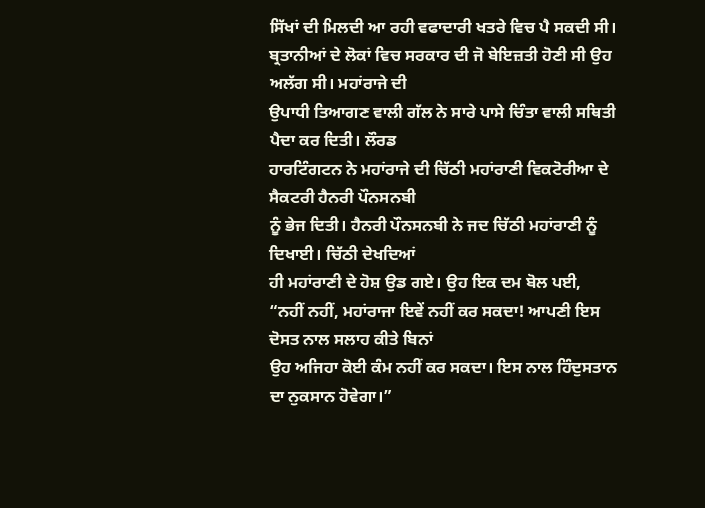ਸਿੱਖਾਂ ਦੀ ਮਿਲਦੀ ਆ ਰਹੀ ਵਫਾਦਾਰੀ ਖਤਰੇ ਵਿਚ ਪੈ ਸਕਦੀ ਸੀ।
ਬ੍ਰਤਾਨੀਆਂ ਦੇ ਲੋਕਾਂ ਵਿਚ ਸਰਕਾਰ ਦੀ ਜੋ ਬੇਇਜ਼ਤੀ ਹੋਣੀ ਸੀ ਉਹ ਅਲੱਗ ਸੀ। ਮਹਾਂਰਾਜੇ ਦੀ
ਉਪਾਧੀ ਤਿਆਗਣ ਵਾਲੀ ਗੱਲ ਨੇ ਸਾਰੇ ਪਾਸੇ ਚਿੰਤਾ ਵਾਲੀ ਸਥਿਤੀ ਪੈਦਾ ਕਰ ਦਿਤੀ। ਲੌਰਡ
ਹਾਰਟਿੰਗਟਨ ਨੇ ਮਹਾਂਰਾਜੇ ਦੀ ਚਿੱਠੀ ਮਹਾਂਰਾਣੀ ਵਿਕਟੋਰੀਆ ਦੇ ਸੈਕਟਰੀ ਹੈਨਰੀ ਪੌਨਸਨਬੀ
ਨੂੰ ਭੇਜ ਦਿਤੀ। ਹੈਨਰੀ ਪੌਨਸਨਬੀ ਨੇ ਜਦ ਚਿੱਠੀ ਮਹਾਂਰਾਣੀ ਨੂੰ ਦਿਖਾਈ। ਚਿੱਠੀ ਦੇਖਦਿਆਂ
ਹੀ ਮਹਾਂਰਾਣੀ ਦੇ ਹੋਸ਼ ਉਡ ਗਏ। ਉਹ ਇਕ ਦਮ ਬੋਲ ਪਈ,
“ਨਹੀਂ ਨਹੀਂ, ਮਹਾਂਰਾਜਾ ਇਵੇਂ ਨਹੀਂ ਕਰ ਸਕਦਾ! ਆਪਣੀ ਇਸ ਦੋਸਤ ਨਾਲ ਸਲਾਹ ਕੀਤੇ ਬਿਨਾਂ
ਉਹ ਅਜਿਹਾ ਕੋਈ ਕੰਮ ਨਹੀਂ ਕਰ ਸਕਦਾ। ਇਸ ਨਾਲ ਹਿੰਦੁਸਤਾਨ ਦਾ ਨੁਕਸਾਨ ਹੋਵੇਗਾ।”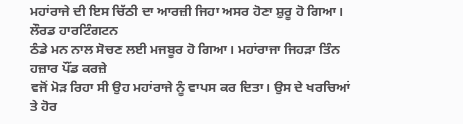ਮਹਾਂਰਾਜੇ ਦੀ ਇਸ ਚਿੱਠੀ ਦਾ ਆਰਜ਼ੀ ਜਿਹਾ ਅਸਰ ਹੋਣਾ ਸ਼ੁਰੂ ਹੋ ਗਿਆ। ਲੌਰਡ ਹਾਰਟਿੰਗਟਨ
ਠੰਡੇ ਮਨ ਨਾਲ ਸੋਚਣ ਲਈ ਮਜਬੂਰ ਹੋ ਗਿਆ। ਮਹਾਂਰਾਜਾ ਜਿਹੜਾ ਤਿੰਨ ਹਜ਼ਾਰ ਪੌਂਡ ਕਰਜ਼ੇ
ਵਜੋਂ ਮੋੜ ਰਿਹਾ ਸੀ ਉਹ ਮਹਾਂਰਾਜੇ ਨੂੰ ਵਾਪਸ ਕਰ ਦਿਤਾ। ਉਸ ਦੇ ਖਰਚਿਆਂ ਤੇ ਹੋਰ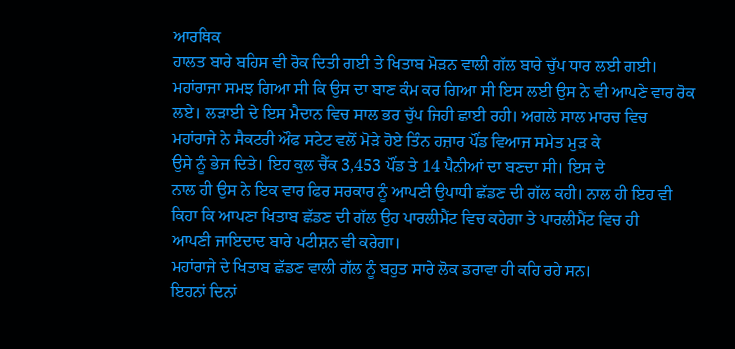ਆਰਥਿਕ
ਹਾਲਤ ਬਾਰੇ ਬਹਿਸ ਵੀ ਰੋਕ ਦਿਤੀ ਗਈ ਤੇ ਖਿਤਾਬ ਮੋੜਨ ਵਾਲੀ ਗੱਲ ਬਾਰੇ ਚੁੱਪ ਧਾਰ ਲਈ ਗਈ।
ਮਹਾਂਰਾਜਾ ਸਮਝ ਗਿਆ ਸੀ ਕਿ ਉਸ ਦਾ ਬਾਣ ਕੰਮ ਕਰ ਗਿਆ ਸੀ ਇਸ ਲਈ ਉਸ ਨੇ ਵੀ ਆਪਣੇ ਵਾਰ ਰੋਕ
ਲਏ। ਲੜਾਈ ਦੇ ਇਸ ਮੈਦਾਨ ਵਿਚ ਸਾਲ ਭਰ ਚੁੱਪ ਜਿਹੀ ਛਾਈ ਰਹੀ। ਅਗਲੇ ਸਾਲ ਮਾਰਚ ਵਿਚ
ਮਹਾਂਰਾਜੇ ਨੇ ਸੈਕਟਰੀ ਔਫ ਸਟੇਟ ਵਲੋਂ ਮੋੜੇ ਹੋਏ ਤਿੰਨ ਹਜ਼ਾਰ ਪੌਂਡ ਵਿਆਜ ਸਮੇਤ ਮੁੜ ਕੇ
ਉਸੇ ਨੂੰ ਭੇਜ ਦਿਤੇ। ਇਹ ਕੁਲ ਚੈੱਕ 3,453 ਪੌਂਡ ਤੇ 14 ਪੈਨੀਆਂ ਦਾ ਬਣਦਾ ਸੀ। ਇਸ ਦੇ
ਨਾਲ ਹੀ ਉਸ ਨੇ ਇਕ ਵਾਰ ਫਿਰ ਸਰਕਾਰ ਨੂੰ ਆਪਣੀ ਉਪਾਧੀ ਛੱਡਣ ਦੀ ਗੱਲ ਕਹੀ। ਨਾਲ ਹੀ ਇਹ ਵੀ
ਕਿਹਾ ਕਿ ਆਪਣਾ ਖਿਤਾਬ ਛੱਡਣ ਦੀ ਗੱਲ ਉਹ ਪਾਰਲੀਮੈਂਟ ਵਿਚ ਕਹੇਗਾ ਤੇ ਪਾਰਲੀਮੈਂਟ ਵਿਚ ਹੀ
ਆਪਣੀ ਜਾਇਦਾਦ ਬਾਰੇ ਪਟੀਸ਼ਨ ਵੀ ਕਰੇਗਾ।
ਮਹਾਂਰਾਜੇ ਦੇ ਖਿਤਾਬ ਛੱਡਣ ਵਾਲੀ ਗੱਲ ਨੂੰ ਬਹੁਤ ਸਾਰੇ ਲੋਕ ਡਰਾਵਾ ਹੀ ਕਹਿ ਰਹੇ ਸਨ।
ਇਹਨਾਂ ਦਿਨਾਂ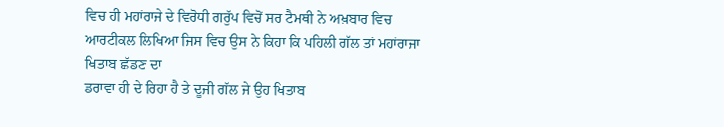ਵਿਚ ਹੀ ਮਹਾਂਰਾਜੇ ਦੇ ਵਿਰੋਧੀ ਗਰੁੱਪ ਵਿਚੋਂ ਸਰ ਟੈਮਥੀ ਨੇ ਅਖ਼ਬਾਰ ਵਿਚ
ਆਰਟੀਕਲ ਲਿਖਿਆ ਜਿਸ ਵਿਚ ਉਸ ਨੇ ਕਿਹਾ ਕਿ ਪਹਿਲੀ ਗੱਲ ਤਾਂ ਮਹਾਂਰਾਜਾ ਖਿਤਾਬ ਛੱਡਣ ਦਾ
ਡਰਾਵਾ ਹੀ ਦੇ ਰਿਹਾ ਹੈ ਤੇ ਦੂਜੀ ਗੱਲ ਜੇ ਉਹ ਖਿਤਾਬ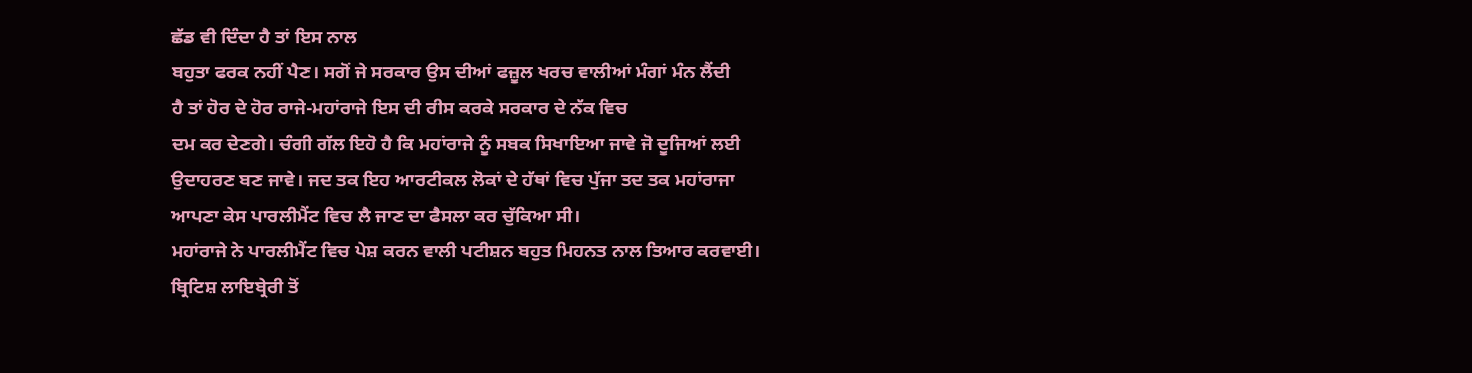ਛੱਡ ਵੀ ਦਿੰਦਾ ਹੈ ਤਾਂ ਇਸ ਨਾਲ
ਬਹੁਤਾ ਫਰਕ ਨਹੀਂ ਪੈਣ। ਸਗੋਂ ਜੇ ਸਰਕਾਰ ਉਸ ਦੀਆਂ ਫਜ਼ੂਲ ਖਰਚ ਵਾਲੀਆਂ ਮੰਗਾਂ ਮੰਨ ਲੈਂਦੀ
ਹੈ ਤਾਂ ਹੋਰ ਦੇ ਹੋਰ ਰਾਜੇ-ਮਹਾਂਰਾਜੇ ਇਸ ਦੀ ਰੀਸ ਕਰਕੇ ਸਰਕਾਰ ਦੇ ਨੱਕ ਵਿਚ
ਦਮ ਕਰ ਦੇਣਗੇ। ਚੰਗੀ ਗੱਲ ਇਹੋ ਹੈ ਕਿ ਮਹਾਂਰਾਜੇ ਨੂੰ ਸਬਕ ਸਿਖਾਇਆ ਜਾਵੇ ਜੋ ਦੂਜਿਆਂ ਲਈ
ਉਦਾਹਰਣ ਬਣ ਜਾਵੇ। ਜਦ ਤਕ ਇਹ ਆਰਟੀਕਲ ਲੋਕਾਂ ਦੇ ਹੱਥਾਂ ਵਿਚ ਪੁੱਜਾ ਤਦ ਤਕ ਮਹਾਂਰਾਜਾ
ਆਪਣਾ ਕੇਸ ਪਾਰਲੀਮੈਂਟ ਵਿਚ ਲੈ ਜਾਣ ਦਾ ਫੈਸਲਾ ਕਰ ਚੁੱਕਿਆ ਸੀ।
ਮਹਾਂਰਾਜੇ ਨੇ ਪਾਰਲੀਮੈਂਟ ਵਿਚ ਪੇਸ਼ ਕਰਨ ਵਾਲੀ ਪਟੀਸ਼ਨ ਬਹੁਤ ਮਿਹਨਤ ਨਾਲ ਤਿਆਰ ਕਰਵਾਈ।
ਬ੍ਰਿਟਿਸ਼ ਲਾਇਬ੍ਰੇਰੀ ਤੋਂ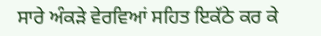ਸਾਰੇ ਅੰਕੜੇ ਵੇਰਵਿਆਂ ਸਹਿਤ ਇਕੱਠੇ ਕਰ ਕੇ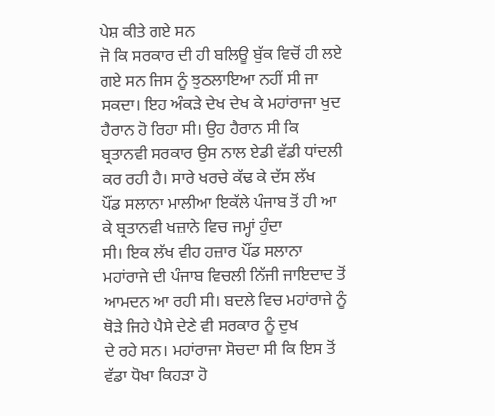ਪੇਸ਼ ਕੀਤੇ ਗਏ ਸਨ
ਜੋ ਕਿ ਸਰਕਾਰ ਦੀ ਹੀ ਬਲਿਊ ਬੁੱਕ ਵਿਚੋਂ ਹੀ ਲਏ ਗਏ ਸਨ ਜਿਸ ਨੂੰ ਝੁਠਲਾਇਆ ਨਹੀਂ ਸੀ ਜਾ
ਸਕਦਾ। ਇਹ ਅੰਕੜੇ ਦੇਖ ਦੇਖ ਕੇ ਮਹਾਂਰਾਜਾ ਖੁਦ ਹੈਰਾਨ ਹੋ ਰਿਹਾ ਸੀ। ਉਹ ਹੈਰਾਨ ਸੀ ਕਿ
ਬ੍ਰਤਾਨਵੀ ਸਰਕਾਰ ਉਸ ਨਾਲ ਏਡੀ ਵੱਡੀ ਧਾਂਦਲੀ ਕਰ ਰਹੀ ਹੈ। ਸਾਰੇ ਖਰਚੇ ਕੱਢ ਕੇ ਦੱਸ ਲੱਖ
ਪੌਂਡ ਸਲਾਨਾ ਮਾਲੀਆ ਇਕੱਲੇ ਪੰਜਾਬ ਤੋਂ ਹੀ ਆ ਕੇ ਬ੍ਰਤਾਨਵੀ ਖਜ਼ਾਨੇ ਵਿਚ ਜਮ੍ਹਾਂ ਹੁੰਦਾ
ਸੀ। ਇਕ ਲੱਖ ਵੀਹ ਹਜ਼ਾਰ ਪੌਂਡ ਸਲਾਨਾ ਮਹਾਂਰਾਜੇ ਦੀ ਪੰਜਾਬ ਵਿਚਲੀ ਨਿੱਜੀ ਜਾਇਦਾਦ ਤੋਂ
ਆਮਦਨ ਆ ਰਹੀ ਸੀ। ਬਦਲੇ ਵਿਚ ਮਹਾਂਰਾਜੇ ਨੂੰ ਥੋੜੇ ਜਿਹੇ ਪੈਸੇ ਦੇਣੇ ਵੀ ਸਰਕਾਰ ਨੂੰ ਦੁਖ
ਦੇ ਰਹੇ ਸਨ। ਮਹਾਂਰਾਜਾ ਸੋਚਦਾ ਸੀ ਕਿ ਇਸ ਤੋਂ ਵੱਡਾ ਧੋਖਾ ਕਿਹੜਾ ਹੋ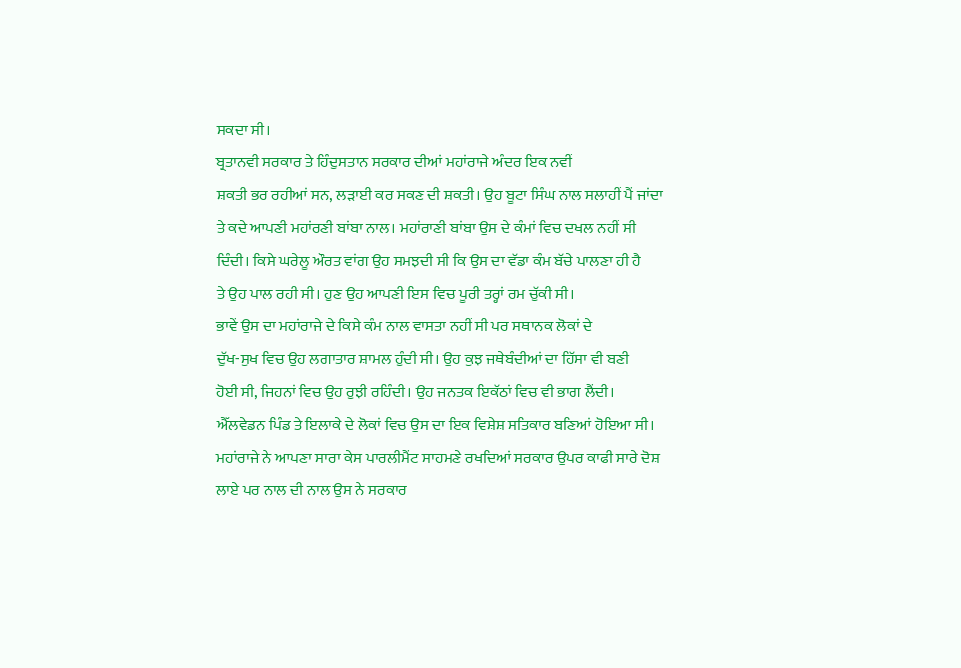ਸਕਦਾ ਸੀ।
ਬ੍ਰਤਾਨਵੀ ਸਰਕਾਰ ਤੇ ਹਿੰਦੁਸਤਾਨ ਸਰਕਾਰ ਦੀਆਂ ਮਹਾਂਰਾਜੇ ਅੰਦਰ ਇਕ ਨਵੀਂ
ਸ਼ਕਤੀ ਭਰ ਰਹੀਆਂ ਸਨ, ਲੜਾਈ ਕਰ ਸਕਣ ਦੀ ਸ਼ਕਤੀ। ਉਹ ਬੂਟਾ ਸਿੰਘ ਨਾਲ ਸਲਾਹੀਂ ਪੈਂ ਜਾਂਦਾ
ਤੇ ਕਦੇ ਆਪਣੀ ਮਹਾਂਰਣੀ ਬਾਂਬਾ ਨਾਲ। ਮਹਾਂਰਾਣੀ ਬਾਂਬਾ ਉਸ ਦੇ ਕੰਮਾਂ ਵਿਚ ਦਖਲ ਨਹੀਂ ਸੀ
ਦਿੰਦੀ। ਕਿਸੇ ਘਰੇਲੂ ਔਰਤ ਵਾਂਗ ਉਹ ਸਮਝਦੀ ਸੀ ਕਿ ਉਸ ਦਾ ਵੱਡਾ ਕੰਮ ਬੱਚੇ ਪਾਲਣਾ ਹੀ ਹੈ
ਤੇ ਉਹ ਪਾਲ ਰਹੀ ਸੀ। ਹੁਣ ਉਹ ਆਪਣੀ ਇਸ ਵਿਚ ਪੂਰੀ ਤਰ੍ਹਾਂ ਰਮ ਚੁੱਕੀ ਸੀ।
ਭਾਵੇਂ ਉਸ ਦਾ ਮਹਾਂਰਾਜੇ ਦੇ ਕਿਸੇ ਕੰਮ ਨਾਲ ਵਾਸਤਾ ਨਹੀਂ ਸੀ ਪਰ ਸਥਾਨਕ ਲੋਕਾਂ ਦੇ
ਦੁੱਖ-ਸੁਖ ਵਿਚ ਉਹ ਲਗਾਤਾਰ ਸ਼ਾਮਲ ਹੁੰਦੀ ਸੀ। ਉਹ ਕੁਝ ਜਥੇਬੰਦੀਆਂ ਦਾ ਹਿੱਸਾ ਵੀ ਬਣੀ
ਹੋਈ ਸੀ, ਜਿਹਨਾਂ ਵਿਚ ਉਹ ਰੁਝੀ ਰਹਿੰਦੀ। ਉਹ ਜਨਤਕ ਇਕੱਠਾਂ ਵਿਚ ਵੀ ਭਾਗ ਲੈਂਦੀ।
ਐੱਲਵੇਡਨ ਪਿੰਡ ਤੇ ਇਲਾਕੇ ਦੇ ਲੋਕਾਂ ਵਿਚ ਉਸ ਦਾ ਇਕ ਵਿਸ਼ੇਸ਼ ਸਤਿਕਾਰ ਬਣਿਆਂ ਹੋਇਆ ਸੀ।
ਮਹਾਂਰਾਜੇ ਨੇ ਆਪਣਾ ਸਾਰਾ ਕੇਸ ਪਾਰਲੀਮੈਂਟ ਸਾਹਮਣੇ ਰਖਦਿਆਂ ਸਰਕਾਰ ਉਪਰ ਕਾਫੀ ਸਾਰੇ ਦੋਸ਼
ਲਾਏ ਪਰ ਨਾਲ ਦੀ ਨਾਲ ਉਸ ਨੇ ਸਰਕਾਰ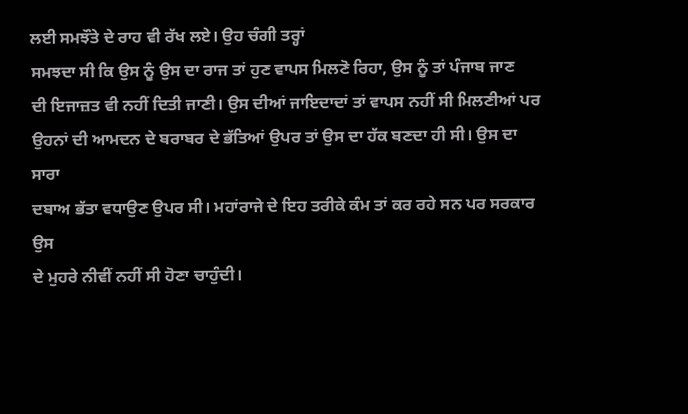ਲਈ ਸਮਝੌਤੇ ਦੇ ਰਾਹ ਵੀ ਰੱਖ ਲਏ। ਉਹ ਚੰਗੀ ਤਰ੍ਹਾਂ
ਸਮਝਦਾ ਸੀ ਕਿ ਉਸ ਨੂੰ ਉਸ ਦਾ ਰਾਜ ਤਾਂ ਹੁਣ ਵਾਪਸ ਮਿਲਣੋ ਰਿਹਾ, ਉਸ ਨੂੰ ਤਾਂ ਪੰਜਾਬ ਜਾਣ
ਦੀ ਇਜਾਜ਼ਤ ਵੀ ਨਹੀਂ ਦਿਤੀ ਜਾਣੀ। ਉਸ ਦੀਆਂ ਜਾਇਦਾਦਾਂ ਤਾਂ ਵਾਪਸ ਨਹੀਂ ਸੀ ਮਿਲਣੀਆਂ ਪਰ
ਉਹਨਾਂ ਦੀ ਆਮਦਨ ਦੇ ਬਰਾਬਰ ਦੇ ਭੱਤਿਆਂ ਉਪਰ ਤਾਂ ਉਸ ਦਾ ਹੱਕ ਬਣਦਾ ਹੀ ਸੀ। ਉਸ ਦਾ ਸਾਰਾ
ਦਬਾਅ ਭੱਤਾ ਵਧਾਉਣ ਉਪਰ ਸੀ। ਮਹਾਂਰਾਜੇ ਦੇ ਇਹ ਤਰੀਕੇ ਕੰਮ ਤਾਂ ਕਰ ਰਹੇ ਸਨ ਪਰ ਸਰਕਾਰ ਉਸ
ਦੇ ਮੁਹਰੇ ਨੀਵੀਂ ਨਹੀਂ ਸੀ ਹੋਣਾ ਚਾਹੁੰਦੀ।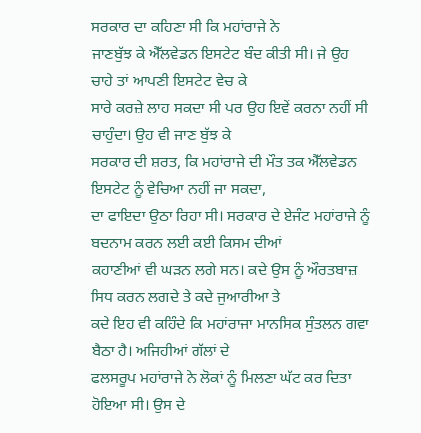ਸਰਕਾਰ ਦਾ ਕਹਿਣਾ ਸੀ ਕਿ ਮਹਾਂਰਾਜੇ ਨੇ
ਜਾਣਬੁੱਝ ਕੇ ਐੱਲਵੇਡਨ ਇਸਟੇਟ ਬੰਦ ਕੀਤੀ ਸੀ। ਜੇ ਉਹ ਚਾਹੇ ਤਾਂ ਆਪਣੀ ਇਸਟੇਟ ਵੇਚ ਕੇ
ਸਾਰੇ ਕਰਜ਼ੇ ਲਾਹ ਸਕਦਾ ਸੀ ਪਰ ਉਹ ਇਵੇਂ ਕਰਨਾ ਨਹੀਂ ਸੀ ਚਾਹੁੰਦਾ। ਉਹ ਵੀ ਜਾਣ ਬੁੱਝ ਕੇ
ਸਰਕਾਰ ਦੀ ਸ਼ਰਤ, ਕਿ ਮਹਾਂਰਾਜੇ ਦੀ ਮੌਤ ਤਕ ਐੱਲਵੇਡਨ ਇਸਟੇਟ ਨੂੰ ਵੇਚਿਆ ਨਹੀਂ ਜਾ ਸਕਦਾ,
ਦਾ ਫਾਇਦਾ ਉਠਾ ਰਿਹਾ ਸੀ। ਸਰਕਾਰ ਦੇ ਏਜੰਟ ਮਹਾਂਰਾਜੇ ਨੂੰ ਬਦਨਾਮ ਕਰਨ ਲਈ ਕਈ ਕਿਸਮ ਦੀਆਂ
ਕਹਾਣੀਆਂ ਵੀ ਘੜਨ ਲਗੇ ਸਨ। ਕਦੇ ਉਸ ਨੂੰ ਔਰਤਬਾਜ਼ ਸਿਧ ਕਰਨ ਲਗਦੇ ਤੇ ਕਦੇ ਜੁਆਰੀਆ ਤੇ
ਕਦੇ ਇਹ ਵੀ ਕਹਿੰਦੇ ਕਿ ਮਹਾਂਰਾਜਾ ਮਾਨਸਿਕ ਸੁੰਤਲਨ ਗਵਾ ਬੈਠਾ ਹੈ। ਅਜਿਹੀਆਂ ਗੱਲਾਂ ਦੇ
ਫਲਸਰੂਪ ਮਹਾਂਰਾਜੇ ਨੇ ਲੋਕਾਂ ਨੂੰ ਮਿਲਣਾ ਘੱਟ ਕਰ ਦਿਤਾ ਹੋਇਆ ਸੀ। ਉਸ ਦੇ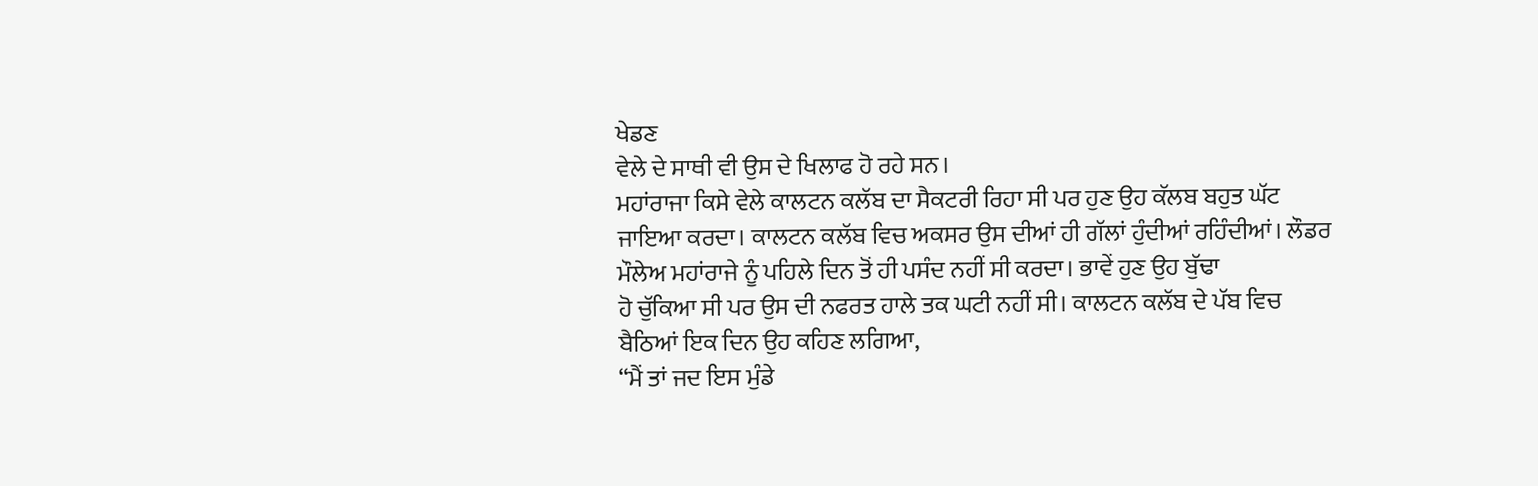ਖੇਡਣ
ਵੇਲੇ ਦੇ ਸਾਥੀ ਵੀ ਉਸ ਦੇ ਖਿਲਾਫ ਹੋ ਰਹੇ ਸਨ।
ਮਹਾਂਰਾਜਾ ਕਿਸੇ ਵੇਲੇ ਕਾਲਟਨ ਕਲੱਬ ਦਾ ਸੈਕਟਰੀ ਰਿਹਾ ਸੀ ਪਰ ਹੁਣ ਉਹ ਕੱਲਬ ਬਹੁਤ ਘੱਟ
ਜਾਇਆ ਕਰਦਾ। ਕਾਲਟਨ ਕਲੱਬ ਵਿਚ ਅਕਸਰ ਉਸ ਦੀਆਂ ਹੀ ਗੱਲਾਂ ਹੁੰਦੀਆਂ ਰਹਿੰਦੀਆਂ। ਲੌਡਰ
ਮੌਲੇਅ ਮਹਾਂਰਾਜੇ ਨੂੰ ਪਹਿਲੇ ਦਿਨ ਤੋਂ ਹੀ ਪਸੰਦ ਨਹੀਂ ਸੀ ਕਰਦਾ। ਭਾਵੇਂ ਹੁਣ ਉਹ ਬੁੱਢਾ
ਹੋ ਚੁੱਕਿਆ ਸੀ ਪਰ ਉਸ ਦੀ ਨਫਰਤ ਹਾਲੇ ਤਕ ਘਟੀ ਨਹੀਂ ਸੀ। ਕਾਲਟਨ ਕਲੱਬ ਦੇ ਪੱਬ ਵਿਚ
ਬੈਠਿਆਂ ਇਕ ਦਿਨ ਉਹ ਕਹਿਣ ਲਗਿਆ,
“ਮੈਂ ਤਾਂ ਜਦ ਇਸ ਮੁੰਡੇ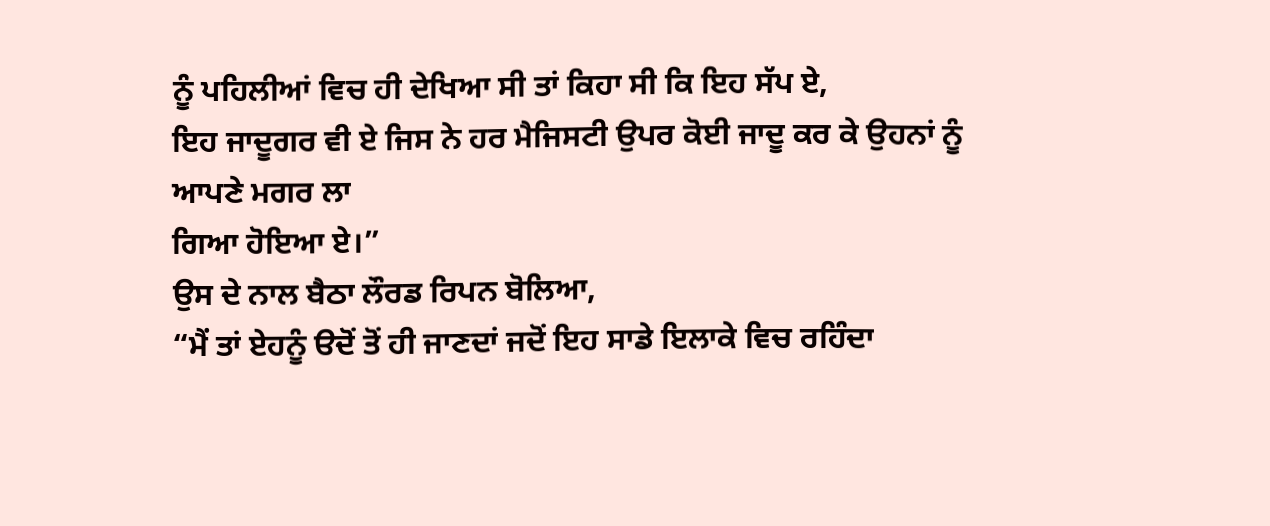ਨੂੰ ਪਹਿਲੀਆਂ ਵਿਚ ਹੀ ਦੇਖਿਆ ਸੀ ਤਾਂ ਕਿਹਾ ਸੀ ਕਿ ਇਹ ਸੱਪ ਏ,
ਇਹ ਜਾਦੂਗਰ ਵੀ ਏ ਜਿਸ ਨੇ ਹਰ ਮੈਜਿਸਟੀ ਉਪਰ ਕੋਈ ਜਾਦੂ ਕਰ ਕੇ ਉਹਨਾਂ ਨੂੰ ਆਪਣੇ ਮਗਰ ਲਾ
ਗਿਆ ਹੋਇਆ ਏ।”
ਉਸ ਦੇ ਨਾਲ ਬੈਠਾ ਲੌਰਡ ਰਿਪਨ ਬੋਲਿਆ,
“ਮੈਂ ਤਾਂ ਏਹਨੂੰ ੳਦੋਂ ਤੋਂ ਹੀ ਜਾਣਦਾਂ ਜਦੋਂ ਇਹ ਸਾਡੇ ਇਲਾਕੇ ਵਿਚ ਰਹਿੰਦਾ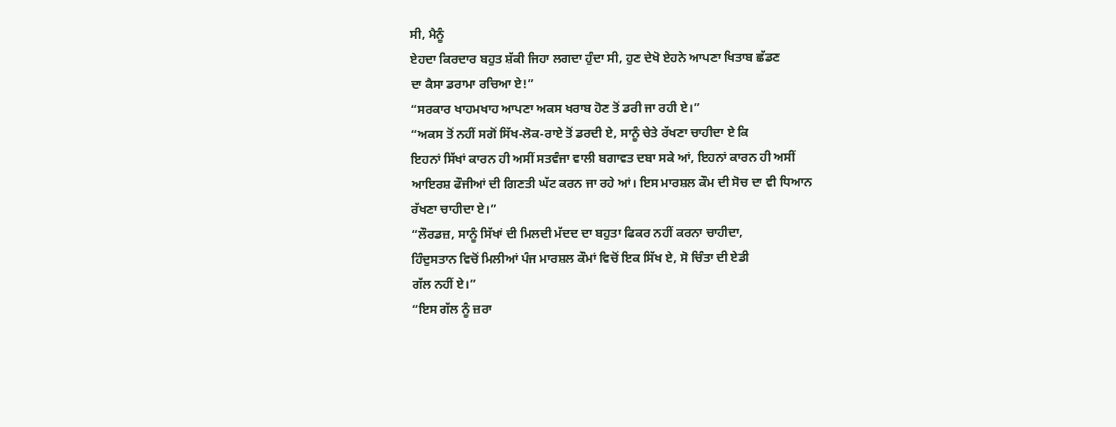ਸੀ, ਮੈਨੂੰ
ਏਹਦਾ ਕਿਰਦਾਰ ਬਹੁਤ ਸ਼ੱਕੀ ਜਿਹਾ ਲਗਦਾ ਹੁੰਦਾ ਸੀ, ਹੁਣ ਦੇਖੋ ਏਹਨੇ ਆਪਣਾ ਖਿਤਾਬ ਛੱਡਣ
ਦਾ ਕੈਸਾ ਡਰਾਮਾ ਰਚਿਆ ਏ!”
“ਸਰਕਾਰ ਖਾਹਮਖਾਹ ਆਪਣਾ ਅਕਸ ਖਰਾਬ ਹੋਣ ਤੋਂ ਡਰੀ ਜਾ ਰਹੀ ਏ।”
“ਅਕਸ ਤੋਂ ਨਹੀਂ ਸਗੋਂ ਸਿੱਖ-ਲੋਕ-ਰਾਏ ਤੋਂ ਡਰਦੀ ਏ, ਸਾਨੂੰ ਚੇਤੇ ਰੱਖਣਾ ਚਾਹੀਦਾ ਏ ਕਿ
ਇਹਨਾਂ ਸਿੱਖਾਂ ਕਾਰਨ ਹੀ ਅਸੀਂ ਸਤਵੰਜਾ ਵਾਲੀ ਬਗਾਵਤ ਦਬਾ ਸਕੇ ਆਂ, ਇਹਨਾਂ ਕਾਰਨ ਹੀ ਅਸੀਂ
ਆਇਰਸ਼ ਫੌਜੀਆਂ ਦੀ ਗਿਣਤੀ ਘੱਟ ਕਰਨ ਜਾ ਰਹੇ ਆਂ। ਇਸ ਮਾਰਸ਼ਲ ਕੌਮ ਦੀ ਸੋਚ ਦਾ ਵੀ ਧਿਆਨ
ਰੱਖਣਾ ਚਾਹੀਦਾ ਏ।”
“ਲੌਰਡਜ਼, ਸਾਨੂੰ ਸਿੱਖਾਂ ਦੀ ਮਿਲਦੀ ਮੱਦਦ ਦਾ ਬਹੁਤਾ ਫਿਕਰ ਨਹੀਂ ਕਰਨਾ ਚਾਹੀਦਾ,
ਹਿੰਦੁਸਤਾਨ ਵਿਚੋਂ ਮਿਲੀਆਂ ਪੰਜ ਮਾਰਸ਼ਲ ਕੌਮਾਂ ਵਿਚੋਂ ਇਕ ਸਿੱਖ ਏ, ਸੋ ਚਿੰਤਾ ਦੀ ਏਡੀ
ਗੱਲ ਨਹੀਂ ਏ।”
“ਇਸ ਗੱਲ ਨੂੰ ਜ਼ਰਾ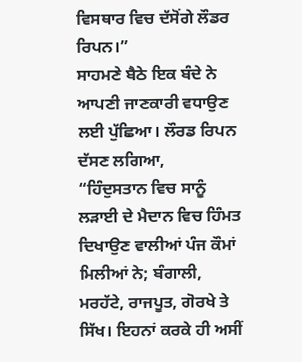ਵਿਸਥਾਰ ਵਿਚ ਦੱਸੋਂਗੇ ਲੌਡਰ ਰਿਪਨ।”
ਸਾਹਮਣੇ ਬੈਠੇ ਇਕ ਬੰਦੇ ਨੇ ਆਪਣੀ ਜਾਣਕਾਰੀ ਵਧਾਉਣ ਲਈ ਪੁੱਛਿਆ। ਲੌਰਡ ਰਿਪਨ ਦੱਸਣ ਲਗਿਆ,
“ਹਿੰਦੁਸਤਾਨ ਵਿਚ ਸਾਨੂੰ ਲੜਾਈ ਦੇ ਮੈਦਾਨ ਵਿਚ ਹਿੰਮਤ ਦਿਖਾਉਣ ਵਾਲੀਆਂ ਪੰਜ ਕੌਮਾਂ
ਮਿਲੀਆਂ ਨੇ; ਬੰਗਾਲੀ, ਮਰਹੱਟੇ, ਰਾਜਪੂਤ, ਗੋਰਖੇ ਤੇ ਸਿੱਖ। ਇਹਨਾਂ ਕਰਕੇ ਹੀ ਅਸੀਂ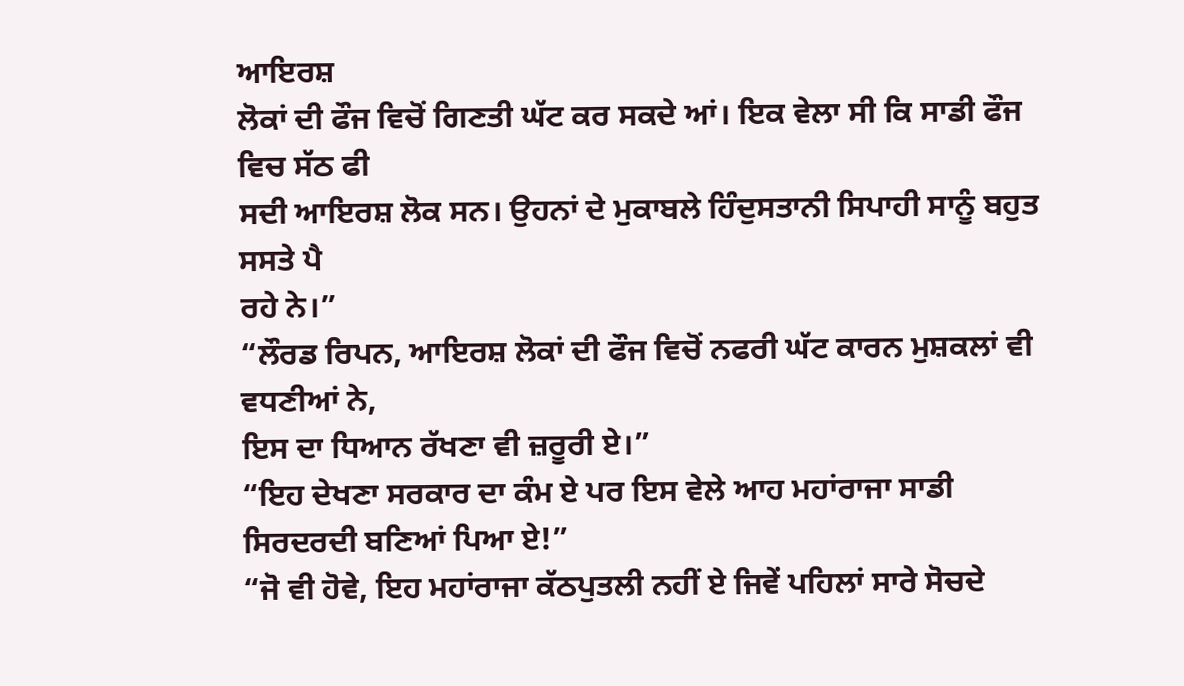ਆਇਰਸ਼
ਲੋਕਾਂ ਦੀ ਫੌਜ ਵਿਚੋਂ ਗਿਣਤੀ ਘੱਟ ਕਰ ਸਕਦੇ ਆਂ। ਇਕ ਵੇਲਾ ਸੀ ਕਿ ਸਾਡੀ ਫੌਜ ਵਿਚ ਸੱਠ ਫੀ
ਸਦੀ ਆਇਰਸ਼ ਲੋਕ ਸਨ। ਉਹਨਾਂ ਦੇ ਮੁਕਾਬਲੇ ਹਿੰਦੁਸਤਾਨੀ ਸਿਪਾਹੀ ਸਾਨੂੰ ਬਹੁਤ ਸਸਤੇ ਪੈ
ਰਹੇ ਨੇ।”
“ਲੌਰਡ ਰਿਪਨ, ਆਇਰਸ਼ ਲੋਕਾਂ ਦੀ ਫੌਜ ਵਿਚੋਂ ਨਫਰੀ ਘੱਟ ਕਾਰਨ ਮੁਸ਼ਕਲਾਂ ਵੀ ਵਧਣੀਆਂ ਨੇ,
ਇਸ ਦਾ ਧਿਆਨ ਰੱਖਣਾ ਵੀ ਜ਼ਰੂਰੀ ਏ।”
“ਇਹ ਦੇਖਣਾ ਸਰਕਾਰ ਦਾ ਕੰਮ ਏ ਪਰ ਇਸ ਵੇਲੇ ਆਹ ਮਹਾਂਰਾਜਾ ਸਾਡੀ ਸਿਰਦਰਦੀ ਬਣਿਆਂ ਪਿਆ ਏ!”
“ਜੋ ਵੀ ਹੋਵੇ, ਇਹ ਮਹਾਂਰਾਜਾ ਕੱਠਪੁਤਲੀ ਨਹੀਂ ਏ ਜਿਵੇਂ ਪਹਿਲਾਂ ਸਾਰੇ ਸੋਚਦੇ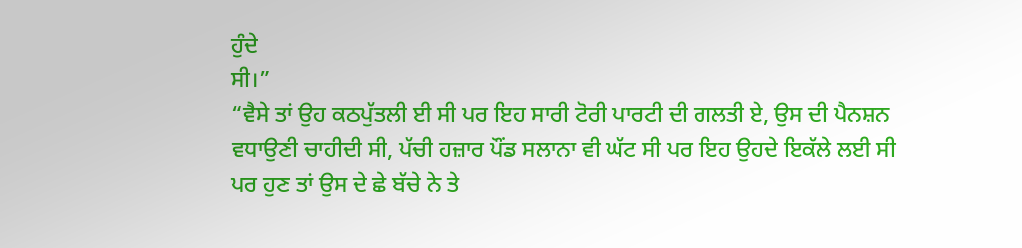ਹੁੰਦੇ
ਸੀ।”
“ਵੈਸੇ ਤਾਂ ਉਹ ਕਠਪੁੱਤਲੀ ਈ ਸੀ ਪਰ ਇਹ ਸਾਰੀ ਟੋਰੀ ਪਾਰਟੀ ਦੀ ਗਲਤੀ ਏ, ਉਸ ਦੀ ਪੈਨਸ਼ਨ
ਵਧਾਉਣੀ ਚਾਹੀਦੀ ਸੀ, ਪੱਚੀ ਹਜ਼ਾਰ ਪੌਂਡ ਸਲਾਨਾ ਵੀ ਘੱਟ ਸੀ ਪਰ ਇਹ ਉਹਦੇ ਇਕੱਲੇ ਲਈ ਸੀ
ਪਰ ਹੁਣ ਤਾਂ ਉਸ ਦੇ ਛੇ ਬੱਚੇ ਨੇ ਤੇ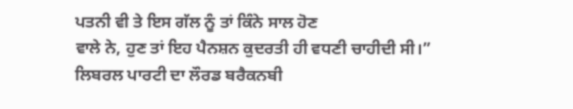ਪਤਨੀ ਵੀ ਤੇ ਇਸ ਗੱਲ ਨੂੰ ਤਾਂ ਕਿੰਨੇ ਸਾਲ ਹੋਣ
ਵਾਲੇ ਨੇ, ਹੁਣ ਤਾਂ ਇਹ ਪੈਨਸ਼ਨ ਕੁਦਰਤੀ ਹੀ ਵਧਣੀ ਚਾਹੀਦੀ ਸੀ।”
ਲਿਬਰਲ ਪਾਰਟੀ ਦਾ ਲੌਰਡ ਬਰੈਕਨਬੀ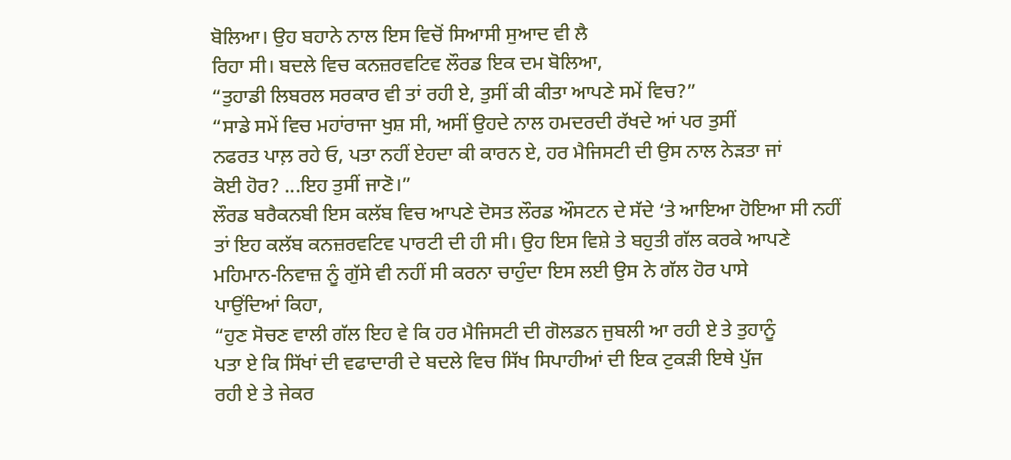ਬੋਲਿਆ। ਉਹ ਬਹਾਨੇ ਨਾਲ ਇਸ ਵਿਚੋਂ ਸਿਆਸੀ ਸੁਆਦ ਵੀ ਲੈ
ਰਿਹਾ ਸੀ। ਬਦਲੇ ਵਿਚ ਕਨਜ਼ਰਵਟਿਵ ਲੌਰਡ ਇਕ ਦਮ ਬੋਲਿਆ,
“ਤੁਹਾਡੀ ਲਿਬਰਲ ਸਰਕਾਰ ਵੀ ਤਾਂ ਰਹੀ ਏ, ਤੁਸੀਂ ਕੀ ਕੀਤਾ ਆਪਣੇ ਸਮੇਂ ਵਿਚ?”
“ਸਾਡੇ ਸਮੇਂ ਵਿਚ ਮਹਾਂਰਾਜਾ ਖੁਸ਼ ਸੀ, ਅਸੀਂ ਉਹਦੇ ਨਾਲ ਹਮਦਰਦੀ ਰੱਖਦੇ ਆਂ ਪਰ ਤੁਸੀਂ
ਨਫਰਤ ਪਾਲ਼ ਰਹੇ ਓ, ਪਤਾ ਨਹੀਂ ਏਹਦਾ ਕੀ ਕਾਰਨ ਏ, ਹਰ ਮੈਜਿਸਟੀ ਦੀ ਉਸ ਨਾਲ ਨੇੜਤਾ ਜਾਂ
ਕੋਈ ਹੋਰ? ...ਇਹ ਤੁਸੀਂ ਜਾਣੋ।”
ਲੌਰਡ ਬਰੈਕਨਬੀ ਇਸ ਕਲੱਬ ਵਿਚ ਆਪਣੇ ਦੋਸਤ ਲੌਰਡ ਔਸਟਨ ਦੇ ਸੱਦੇ ‘ਤੇ ਆਇਆ ਹੋਇਆ ਸੀ ਨਹੀਂ
ਤਾਂ ਇਹ ਕਲੱਬ ਕਨਜ਼ਰਵਟਿਵ ਪਾਰਟੀ ਦੀ ਹੀ ਸੀ। ਉਹ ਇਸ ਵਿਸ਼ੇ ਤੇ ਬਹੁਤੀ ਗੱਲ ਕਰਕੇ ਆਪਣੇ
ਮਹਿਮਾਨ-ਨਿਵਾਜ਼ ਨੂੰ ਗੁੱਸੇ ਵੀ ਨਹੀਂ ਸੀ ਕਰਨਾ ਚਾਹੁੰਦਾ ਇਸ ਲਈ ਉਸ ਨੇ ਗੱਲ ਹੋਰ ਪਾਸੇ
ਪਾਉਂਦਿਆਂ ਕਿਹਾ,
“ਹੁਣ ਸੋਚਣ ਵਾਲੀ ਗੱਲ ਇਹ ਵੇ ਕਿ ਹਰ ਮੈਜਿਸਟੀ ਦੀ ਗੋਲਡਨ ਜੁਬਲੀ ਆ ਰਹੀ ਏ ਤੇ ਤੁਹਾਨੂੰ
ਪਤਾ ਏ ਕਿ ਸਿੱਖਾਂ ਦੀ ਵਫਾਦਾਰੀ ਦੇ ਬਦਲੇ ਵਿਚ ਸਿੱਖ ਸਿਪਾਹੀਆਂ ਦੀ ਇਕ ਟੁਕੜੀ ਇਥੇ ਪੁੱਜ
ਰਹੀ ਏ ਤੇ ਜੇਕਰ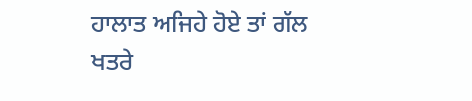ਹਾਲਾਤ ਅਜਿਹੇ ਹੋਏ ਤਾਂ ਗੱਲ ਖਤਰੇ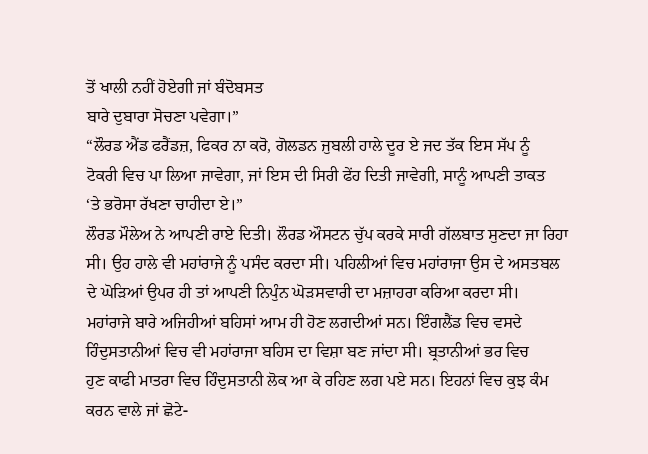ਤੋਂ ਖਾਲੀ ਨਹੀਂ ਹੋਏਗੀ ਜਾਂ ਬੰਦੋਬਸਤ
ਬਾਰੇ ਦੁਬਾਰਾ ਸੋਚਣਾ ਪਵੇਗਾ।”
“ਲੌਰਡ ਐਂਡ ਫਰੈਂਡਜ਼, ਫਿਕਰ ਨਾ ਕਰੋ, ਗੋਲਡਨ ਜੁਬਲੀ ਹਾਲੇ ਦੂਰ ਏ ਜਦ ਤੱਕ ਇਸ ਸੱਪ ਨੂੰ
ਟੋਕਰੀ ਵਿਚ ਪਾ ਲਿਆ ਜਾਵੇਗਾ, ਜਾਂ ਇਸ ਦੀ ਸਿਰੀ ਫੇਂਹ ਦਿਤੀ ਜਾਵੇਗੀ, ਸਾਨੂੰ ਆਪਣੀ ਤਾਕਤ
‘ਤੇ ਭਰੋਸਾ ਰੱਖਣਾ ਚਾਹੀਦਾ ਏ।”
ਲੌਰਡ ਮੌਲੇਅ ਨੇ ਆਪਣੀ ਰਾਏ ਦਿਤੀ। ਲੌਰਡ ਔਸਟਨ ਚੁੱਪ ਕਰਕੇ ਸਾਰੀ ਗੱਲਬਾਤ ਸੁਣਦਾ ਜਾ ਰਿਹਾ
ਸੀ। ਉਹ ਹਾਲੇ ਵੀ ਮਹਾਂਰਾਜੇ ਨੂੰ ਪਸੰਦ ਕਰਦਾ ਸੀ। ਪਹਿਲੀਆਂ ਵਿਚ ਮਹਾਂਰਾਜਾ ਉਸ ਦੇ ਅਸਤਬਲ
ਦੇ ਘੋੜਿਆਂ ਉਪਰ ਹੀ ਤਾਂ ਆਪਣੀ ਨਿਪੁੰਨ ਘੋੜਸਵਾਰੀ ਦਾ ਮਜ਼ਾਹਰਾ ਕਰਿਆ ਕਰਦਾ ਸੀ।
ਮਹਾਂਰਾਜੇ ਬਾਰੇ ਅਜਿਹੀਆਂ ਬਹਿਸਾਂ ਆਮ ਹੀ ਹੋਣ ਲਗਦੀਆਂ ਸਨ। ਇੰਗਲੈਂਡ ਵਿਚ ਵਸਦੇ
ਹਿੰਦੁਸਤਾਨੀਆਂ ਵਿਚ ਵੀ ਮਹਾਂਰਾਜਾ ਬਹਿਸ ਦਾ ਵਿਸ਼ਾ ਬਣ ਜਾਂਦਾ ਸੀ। ਬ੍ਰਤਾਨੀਆਂ ਭਰ ਵਿਚ
ਹੁਣ ਕਾਫੀ ਮਾਤਰਾ ਵਿਚ ਹਿੰਦੁਸਤਾਨੀ ਲੋਕ ਆ ਕੇ ਰਹਿਣ ਲਗ ਪਏ ਸਨ। ਇਹਨਾਂ ਵਿਚ ਕੁਝ ਕੰਮ
ਕਰਨ ਵਾਲੇ ਜਾਂ ਛੋਟੇ-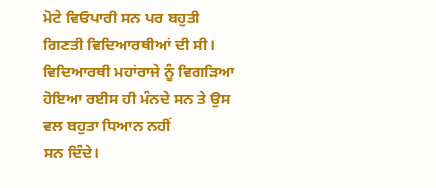ਮੋਟੇ ਵਿਓਪਾਰੀ ਸਨ ਪਰ ਬਹੁਤੀ ਗਿਣਤੀ ਵਿਦਿਆਰਥੀਆਂ ਦੀ ਸੀ।
ਵਿਦਿਆਰਥੀ ਮਹਾਂਰਾਜੇ ਨੂੰ ਵਿਗੜਿਆ ਹੋਇਆ ਰਈਸ ਹੀ ਮੰਨਦੇ ਸਨ ਤੇ ਉਸ ਵਲ ਬਹੁਤਾ ਧਿਆਨ ਨਹੀਂ
ਸਨ ਦਿੰਦੇ।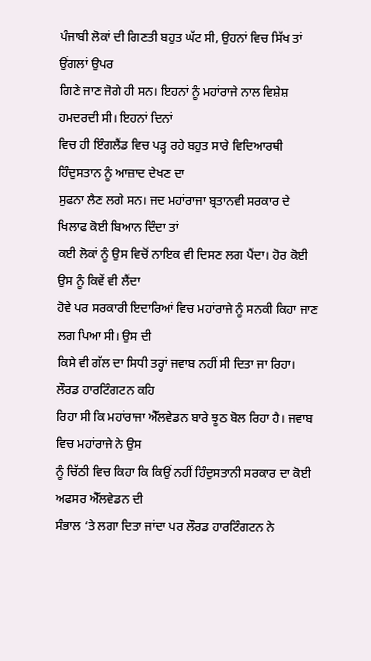ਪੰਜਾਬੀ ਲੋਕਾਂ ਦੀ ਗਿਣਤੀ ਬਹੁਤ ਘੱਟ ਸੀ, ਉਹਨਾਂ ਵਿਚ ਸਿੱਖ ਤਾਂ ਉਂਗਲਾਂ ਉਪਰ
ਗਿਣੇ ਜਾਣ ਜੋਗੇ ਹੀ ਸਨ। ਇਹਨਾਂ ਨੂੰ ਮਹਾਂਰਾਜੇ ਨਾਲ ਵਿਸ਼ੇਸ਼ ਹਮਦਰਦੀ ਸੀ। ਇਹਨਾਂ ਦਿਨਾਂ
ਵਿਚ ਹੀ ਇੰਗਲੈਂਡ ਵਿਚ ਪੜ੍ਹ ਰਹੇ ਬਹੁਤ ਸਾਰੇ ਵਿਦਿਆਰਥੀ ਹਿੰਦੁਸਤਾਨ ਨੂੰ ਆਜ਼ਾਦ ਦੇਖਣ ਦਾ
ਸੁਫਨਾ ਲੈਣ ਲਗੇ ਸਨ। ਜਦ ਮਹਾਂਰਾਜਾ ਬ੍ਰਤਾਨਵੀ ਸਰਕਾਰ ਦੇ ਖਿਲਾਫ ਕੋਈ ਬਿਆਨ ਦਿੰਦਾ ਤਾਂ
ਕਈ ਲੋਕਾਂ ਨੂੰ ਉਸ ਵਿਚੋਂ ਨਾਇਕ ਵੀ ਦਿਸਣ ਲਗ ਪੈਂਦਾ। ਹੋਰ ਕੋਈ ਉਸ ਨੂੰ ਕਿਵੇਂ ਵੀ ਲੈਂਦਾ
ਹੋਵੇ ਪਰ ਸਰਕਾਰੀ ਇਦਾਰਿਆਂ ਵਿਚ ਮਹਾਂਰਾਜੇ ਨੂੰ ਸਨਕੀ ਕਿਹਾ ਜਾਣ ਲਗ ਪਿਆ ਸੀ। ਉਸ ਦੀ
ਕਿਸੇ ਵੀ ਗੱਲ ਦਾ ਸਿਧੀ ਤਰ੍ਹਾਂ ਜਵਾਬ ਨਹੀਂ ਸੀ ਦਿਤਾ ਜਾ ਰਿਹਾ। ਲੌਰਡ ਹਾਰਟਿੰਗਟਨ ਕਹਿ
ਰਿਹਾ ਸੀ ਕਿ ਮਹਾਂਰਾਜਾ ਐੱਲਵੇਡਨ ਬਾਰੇ ਝੂਠ ਬੋਲ ਰਿਹਾ ਹੈ। ਜਵਾਬ ਵਿਚ ਮਹਾਂਰਾਜੇ ਨੇ ਉਸ
ਨੂੰ ਚਿੱਠੀ ਵਿਚ ਕਿਹਾ ਕਿ ਕਿਉਂ ਨਹੀਂ ਹਿੰਦੁਸਤਾਨੀ ਸਰਕਾਰ ਦਾ ਕੋਈ ਅਫਸਰ ਐੱਲਵੇਡਨ ਦੀ
ਸੰਭਾਲ ‘ਤੇ ਲਗਾ ਦਿਤਾ ਜਾਂਦਾ ਪਰ ਲੌਰਡ ਹਾਰਟਿੰਗਟਨ ਨੇ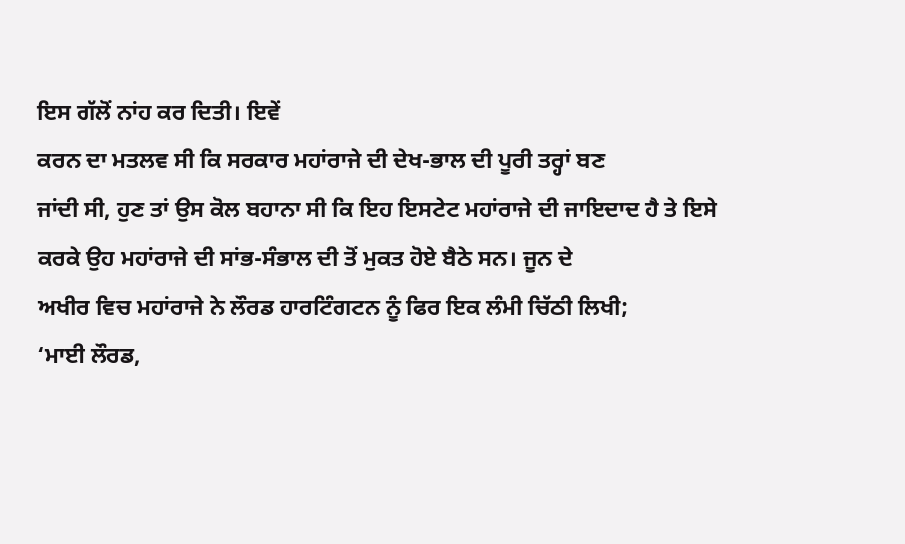ਇਸ ਗੱਲੋਂ ਨਾਂਹ ਕਰ ਦਿਤੀ। ਇਵੇਂ
ਕਰਨ ਦਾ ਮਤਲਵ ਸੀ ਕਿ ਸਰਕਾਰ ਮਹਾਂਰਾਜੇ ਦੀ ਦੇਖ-ਭਾਲ ਦੀ ਪੂਰੀ ਤਰ੍ਹਾਂ ਬਣ
ਜਾਂਦੀ ਸੀ, ਹੁਣ ਤਾਂ ਉਸ ਕੋਲ ਬਹਾਨਾ ਸੀ ਕਿ ਇਹ ਇਸਟੇਟ ਮਹਾਂਰਾਜੇ ਦੀ ਜਾਇਦਾਦ ਹੈ ਤੇ ਇਸੇ
ਕਰਕੇ ਉਹ ਮਹਾਂਰਾਜੇ ਦੀ ਸਾਂਭ-ਸੰਭਾਲ ਦੀ ਤੋਂ ਮੁਕਤ ਹੋਏ ਬੈਠੇ ਸਨ। ਜੂਨ ਦੇ
ਅਖੀਰ ਵਿਚ ਮਹਾਂਰਾਜੇ ਨੇ ਲੌਰਡ ਹਾਰਟਿੰਗਟਨ ਨੂੰ ਫਿਰ ਇਕ ਲੰਮੀ ਚਿੱਠੀ ਲਿਖੀ;
‘ਮਾਈ ਲੌਰਡ,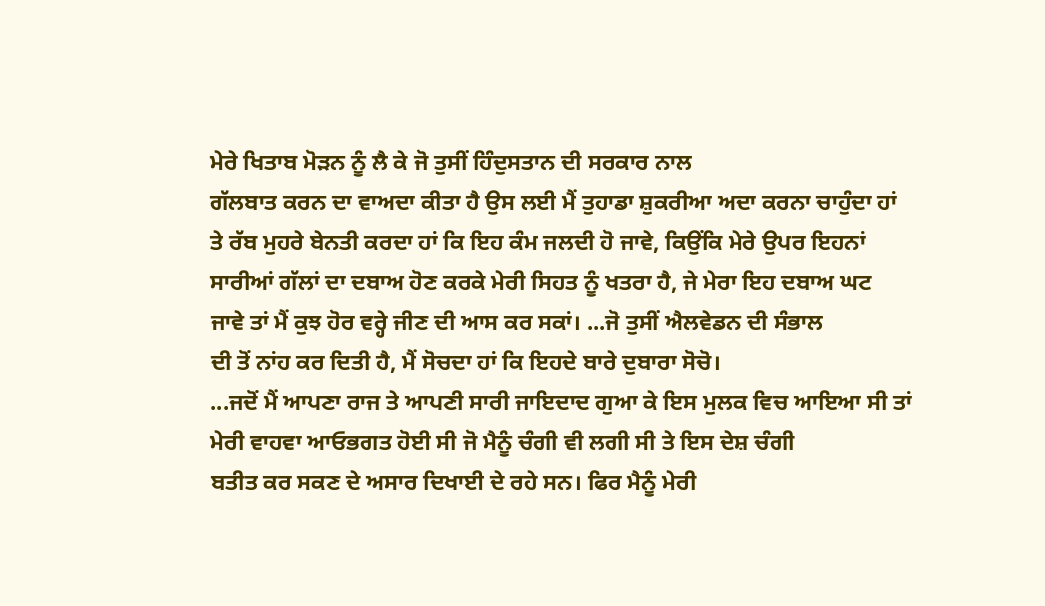ਮੇਰੇ ਖਿਤਾਬ ਮੋੜਨ ਨੂੰ ਲੈ ਕੇ ਜੋ ਤੁਸੀਂ ਹਿੰਦੁਸਤਾਨ ਦੀ ਸਰਕਾਰ ਨਾਲ
ਗੱਲਬਾਤ ਕਰਨ ਦਾ ਵਾਅਦਾ ਕੀਤਾ ਹੈ ਉਸ ਲਈ ਮੈਂ ਤੁਹਾਡਾ ਸ਼ੁਕਰੀਆ ਅਦਾ ਕਰਨਾ ਚਾਹੁੰਦਾ ਹਾਂ
ਤੇ ਰੱਬ ਮੁਹਰੇ ਬੇਨਤੀ ਕਰਦਾ ਹਾਂ ਕਿ ਇਹ ਕੰਮ ਜਲਦੀ ਹੋ ਜਾਵੇ, ਕਿਉਂਕਿ ਮੇਰੇ ਉਪਰ ਇਹਨਾਂ
ਸਾਰੀਆਂ ਗੱਲਾਂ ਦਾ ਦਬਾਅ ਹੋਣ ਕਰਕੇ ਮੇਰੀ ਸਿਹਤ ਨੂੰ ਖਤਰਾ ਹੈ, ਜੇ ਮੇਰਾ ਇਹ ਦਬਾਅ ਘਟ
ਜਾਵੇ ਤਾਂ ਮੈਂ ਕੁਝ ਹੋਰ ਵਰ੍ਹੇ ਜੀਣ ਦੀ ਆਸ ਕਰ ਸਕਾਂ। ...ਜੋ ਤੁਸੀਂ ਐਲਵੇਡਨ ਦੀ ਸੰਭਾਲ
ਦੀ ਤੋਂ ਨਾਂਹ ਕਰ ਦਿਤੀ ਹੈ, ਮੈਂ ਸੋਚਦਾ ਹਾਂ ਕਿ ਇਹਦੇ ਬਾਰੇ ਦੁਬਾਰਾ ਸੋਚੋ।
...ਜਦੋਂ ਮੈਂ ਆਪਣਾ ਰਾਜ ਤੇ ਆਪਣੀ ਸਾਰੀ ਜਾਇਦਾਦ ਗੁਆ ਕੇ ਇਸ ਮੁਲਕ ਵਿਚ ਆਇਆ ਸੀ ਤਾਂ
ਮੇਰੀ ਵਾਹਵਾ ਆਓਭਗਤ ਹੋਈ ਸੀ ਜੋ ਮੈਨੂੰ ਚੰਗੀ ਵੀ ਲਗੀ ਸੀ ਤੇ ਇਸ ਦੇਸ਼ ਚੰਗੀ
ਬਤੀਤ ਕਰ ਸਕਣ ਦੇ ਅਸਾਰ ਦਿਖਾਈ ਦੇ ਰਹੇ ਸਨ। ਫਿਰ ਮੈਨੂੰ ਮੇਰੀ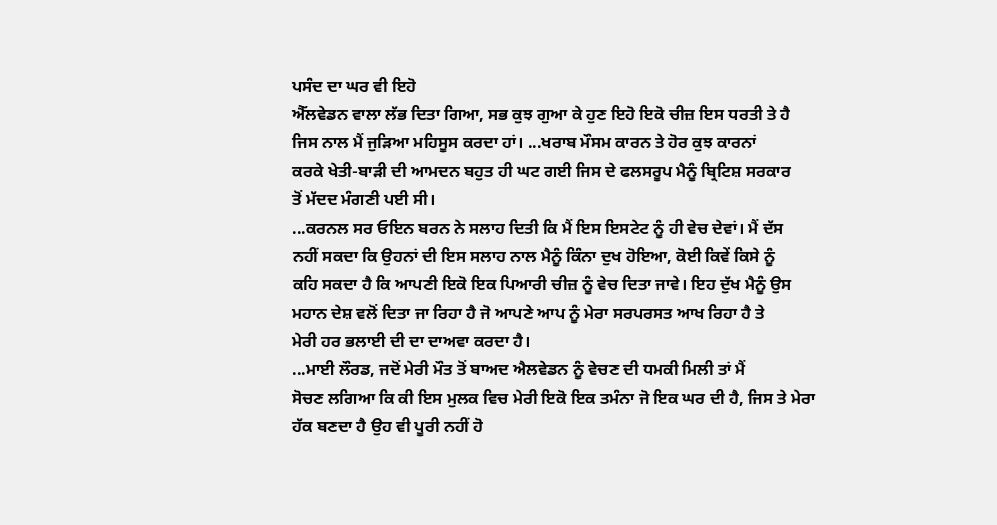ਪਸੰਦ ਦਾ ਘਰ ਵੀ ਇਹੋ
ਐੱਲਵੇਡਨ ਵਾਲਾ ਲੱਭ ਦਿਤਾ ਗਿਆ, ਸਭ ਕੁਝ ਗੁਆ ਕੇ ਹੁਣ ਇਹੋ ਇਕੋ ਚੀਜ਼ ਇਸ ਧਰਤੀ ਤੇ ਹੈ
ਜਿਸ ਨਾਲ ਮੈਂ ਜੁੜਿਆ ਮਹਿਸੂਸ ਕਰਦਾ ਹਾਂ। ...ਖਰਾਬ ਮੌਸਮ ਕਾਰਨ ਤੇ ਹੋਰ ਕੁਝ ਕਾਰਨਾਂ
ਕਰਕੇ ਖੇਤੀ-ਬਾੜੀ ਦੀ ਆਮਦਨ ਬਹੁਤ ਹੀ ਘਟ ਗਈ ਜਿਸ ਦੇ ਫਲਸਰੂਪ ਮੈਨੂੰ ਬ੍ਰਿਟਿਸ਼ ਸਰਕਾਰ
ਤੋਂ ਮੱਦਦ ਮੰਗਣੀ ਪਈ ਸੀ।
...ਕਰਨਲ ਸਰ ਓਇਨ ਬਰਨ ਨੇ ਸਲਾਹ ਦਿਤੀ ਕਿ ਮੈਂ ਇਸ ਇਸਟੇਟ ਨੂੰ ਹੀ ਵੇਚ ਦੇਵਾਂ। ਮੈਂ ਦੱਸ
ਨਹੀਂ ਸਕਦਾ ਕਿ ਉਹਨਾਂ ਦੀ ਇਸ ਸਲਾਹ ਨਾਲ ਮੈਨੂੰ ਕਿੰਨਾ ਦੁਖ ਹੋਇਆ, ਕੋਈ ਕਿਵੇਂ ਕਿਸੇ ਨੂੰ
ਕਹਿ ਸਕਦਾ ਹੈ ਕਿ ਆਪਣੀ ਇਕੋ ਇਕ ਪਿਆਰੀ ਚੀਜ਼ ਨੂੰ ਵੇਚ ਦਿਤਾ ਜਾਵੇ। ਇਹ ਦੁੱਖ ਮੈਨੂੰ ਉਸ
ਮਹਾਨ ਦੇਸ਼ ਵਲੋਂ ਦਿਤਾ ਜਾ ਰਿਹਾ ਹੈ ਜੋ ਆਪਣੇ ਆਪ ਨੂੰ ਮੇਰਾ ਸਰਪਰਸਤ ਆਖ ਰਿਹਾ ਹੈ ਤੇ
ਮੇਰੀ ਹਰ ਭਲਾਈ ਦੀ ਦਾ ਦਾਅਵਾ ਕਰਦਾ ਹੈ।
...ਮਾਈ ਲੌਰਡ, ਜਦੋਂ ਮੇਰੀ ਮੌਤ ਤੋਂ ਬਾਅਦ ਐਲਵੇਡਨ ਨੂੰ ਵੇਚਣ ਦੀ ਧਮਕੀ ਮਿਲੀ ਤਾਂ ਮੈਂ
ਸੋਚਣ ਲਗਿਆ ਕਿ ਕੀ ਇਸ ਮੁਲਕ ਵਿਚ ਮੇਰੀ ਇਕੋ ਇਕ ਤਮੰਨਾ ਜੋ ਇਕ ਘਰ ਦੀ ਹੈ, ਜਿਸ ਤੇ ਮੇਰਾ
ਹੱਕ ਬਣਦਾ ਹੈ ਉਹ ਵੀ ਪੂਰੀ ਨਹੀਂ ਹੋ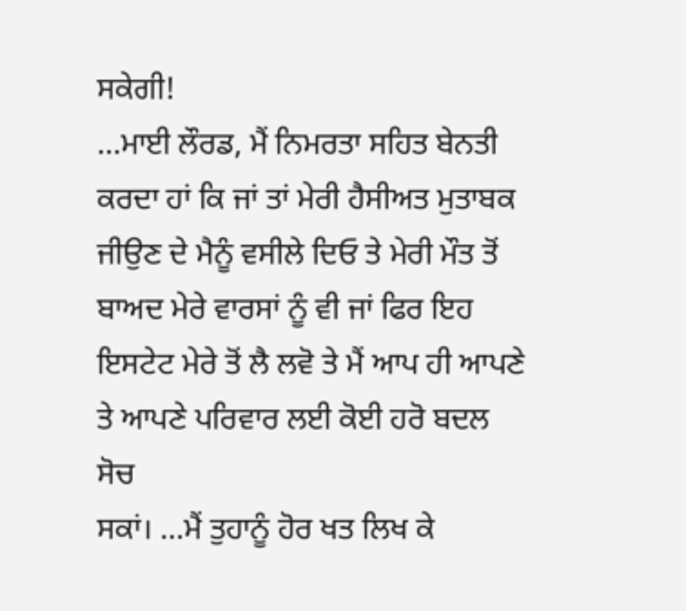ਸਕੇਗੀ!
...ਮਾਈ ਲੌਰਡ, ਮੈਂ ਨਿਮਰਤਾ ਸਹਿਤ ਬੇਨਤੀ ਕਰਦਾ ਹਾਂ ਕਿ ਜਾਂ ਤਾਂ ਮੇਰੀ ਹੈਸੀਅਤ ਮੁਤਾਬਕ
ਜੀਉਣ ਦੇ ਮੈਨੂੰ ਵਸੀਲੇ ਦਿਓ ਤੇ ਮੇਰੀ ਮੌਤ ਤੋਂ ਬਾਅਦ ਮੇਰੇ ਵਾਰਸਾਂ ਨੂੰ ਵੀ ਜਾਂ ਫਿਰ ਇਹ
ਇਸਟੇਟ ਮੇਰੇ ਤੋਂ ਲੈ ਲਵੋ ਤੇ ਮੈਂ ਆਪ ਹੀ ਆਪਣੇ ਤੇ ਆਪਣੇ ਪਰਿਵਾਰ ਲਈ ਕੋਈ ਹਰੋ ਬਦਲ ਸੋਚ
ਸਕਾਂ। ...ਮੈਂ ਤੁਹਾਨੂੰ ਹੋਰ ਖਤ ਲਿਖ ਕੇ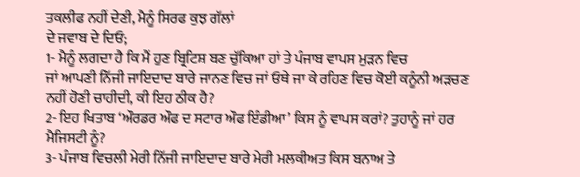ਤਕਲੀਫ ਨਹੀਂ ਦੇਣੀ, ਮੈਨੂੰ ਸਿਰਫ ਕੁਝ ਗੱਲਾਂ
ਦੇ ਜਵਾਬ ਦੇ ਦਿਓ;
1- ਮੈਨੂੰ ਲਗਦਾ ਹੈ ਕਿ ਮੈਂ ਹੁਣ ਬ੍ਰਿਟਿਸ਼ ਬਣ ਚੁੱਕਿਆ ਹਾਂ ਤੇ ਪੰਜਾਬ ਵਾਪਸ ਮੁੜਨ ਵਿਚ
ਜਾਂ ਆਪਣੀ ਨਿੱਜੀ ਜਾਇਦਾਦ ਬਾਰੇ ਜਾਨਣ ਵਿਚ ਜਾਂ ਓਥੇ ਜਾ ਕੇ ਰਹਿਣ ਵਿਚ ਕੋਈ ਕਨੂੰਨੀ ਅੜਚਣ
ਨਹੀਂ ਹੋਣੀ ਚਾਹੀਦੀ, ਕੀ ਇਹ ਠੀਕ ਹੈ?
2- ਇਹ ਖਿਤਾਬ ‘ਔਰਡਰ ਔਫ ਦ ਸਟਾਰ ਔਫ ਇੰਡੀਆ’ ਕਿਸ ਨੂੰ ਵਾਪਸ ਕਰਾਂ? ਤੁਹਾਨੂੰ ਜਾਂ ਹਰ
ਮੈਜਿਸਟੀ ਨੂੰ?
3- ਪੰਜਾਬ ਵਿਚਲੀ ਮੇਰੀ ਨਿੱਜੀ ਜਾਇਦਾਦ ਬਾਰੇ ਮੇਰੀ ਮਲਕੀਅਤ ਕਿਸ ਬਨਾਅ ਤੇ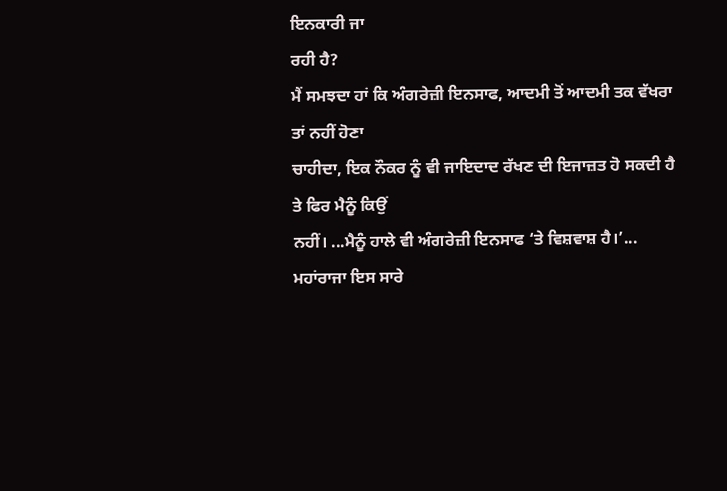ਇਨਕਾਰੀ ਜਾ
ਰਹੀ ਹੈ?
ਮੈਂ ਸਮਝਦਾ ਹਾਂ ਕਿ ਅੰਗਰੇਜ਼ੀ ਇਨਸਾਫ, ਆਦਮੀ ਤੋਂ ਆਦਮੀ ਤਕ ਵੱਖਰਾ ਤਾਂ ਨਹੀਂ ਹੋਣਾ
ਚਾਹੀਦਾ, ਇਕ ਨੌਕਰ ਨੂੰ ਵੀ ਜਾਇਦਾਦ ਰੱਖਣ ਦੀ ਇਜਾਜ਼ਤ ਹੋ ਸਕਦੀ ਹੈ ਤੇ ਫਿਰ ਮੈਨੂੰ ਕਿਉਂ
ਨਹੀਂ। ...ਮੈਨੂੰ ਹਾਲੇ ਵੀ ਅੰਗਰੇਜ਼ੀ ਇਨਸਾਫ ‘ਤੇ ਵਿਸ਼ਵਾਸ਼ ਹੈ।’...
ਮਹਾਂਰਾਜਾ ਇਸ ਸਾਰੇ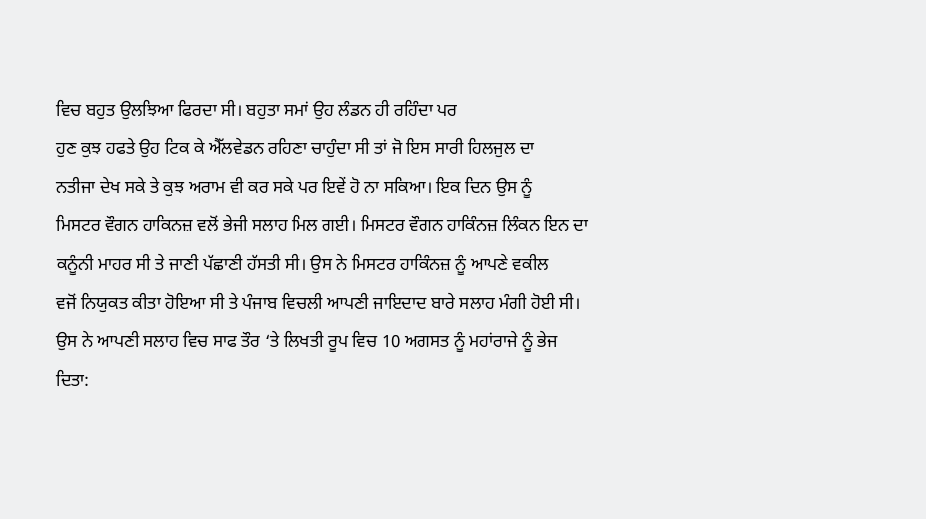ਵਿਚ ਬਹੁਤ ਉਲਝਿਆ ਫਿਰਦਾ ਸੀ। ਬਹੁਤਾ ਸਮਾਂ ਉਹ ਲੰਡਨ ਹੀ ਰਹਿੰਦਾ ਪਰ
ਹੁਣ ਕੁਝ ਹਫਤੇ ਉਹ ਟਿਕ ਕੇ ਐੱਲਵੇਡਨ ਰਹਿਣਾ ਚਾਹੁੰਦਾ ਸੀ ਤਾਂ ਜੋ ਇਸ ਸਾਰੀ ਹਿਲਜੁਲ ਦਾ
ਨਤੀਜਾ ਦੇਖ ਸਕੇ ਤੇ ਕੁਝ ਅਰਾਮ ਵੀ ਕਰ ਸਕੇ ਪਰ ਇਵੇਂ ਹੋ ਨਾ ਸਕਿਆ। ਇਕ ਦਿਨ ਉਸ ਨੂੰ
ਮਿਸਟਰ ਵੌਗਨ ਹਾਕਿਨਜ਼ ਵਲੋਂ ਭੇਜੀ ਸਲਾਹ ਮਿਲ ਗਈ। ਮਿਸਟਰ ਵੌਗਨ ਹਾਕਿੰਨਜ਼ ਲਿੰਕਨ ਇਨ ਦਾ
ਕਨੂੰਨੀ ਮਾਹਰ ਸੀ ਤੇ ਜਾਣੀ ਪੱਛਾਣੀ ਹੱਸਤੀ ਸੀ। ਉਸ ਨੇ ਮਿਸਟਰ ਹਾਕਿੰਨਜ਼ ਨੂੰ ਆਪਣੇ ਵਕੀਲ
ਵਜੋਂ ਨਿਯੁਕਤ ਕੀਤਾ ਹੋਇਆ ਸੀ ਤੇ ਪੰਜਾਬ ਵਿਚਲੀ ਆਪਣੀ ਜਾਇਦਾਦ ਬਾਰੇ ਸਲਾਹ ਮੰਗੀ ਹੋਈ ਸੀ।
ਉਸ ਨੇ ਆਪਣੀ ਸਲਾਹ ਵਿਚ ਸਾਫ ਤੌਰ ‘ਤੇ ਲਿਖਤੀ ਰੂਪ ਵਿਚ 10 ਅਗਸਤ ਨੂੰ ਮਹਾਂਰਾਜੇ ਨੂੰ ਭੇਜ
ਦਿਤਾ: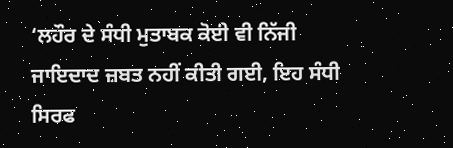‘ਲਹੌਰ ਦੇ ਸੰਧੀ ਮੁਤਾਬਕ ਕੋਈ ਵੀ ਨਿੱਜੀ ਜਾਇਦਾਦ ਜ਼ਬਤ ਨਹੀਂ ਕੀਤੀ ਗਈ, ਇਹ ਸੰਧੀ
ਸਿਰਫ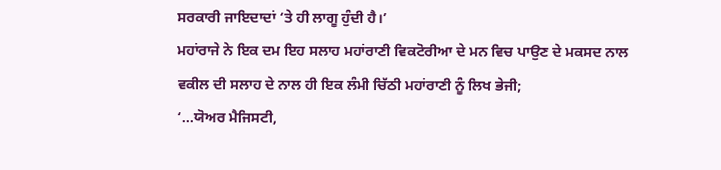ਸਰਕਾਰੀ ਜਾਇਦਾਦਾਂ ‘ਤੇ ਹੀ ਲਾਗੂ ਹੁੰਦੀ ਹੈ।’
ਮਹਾਂਰਾਜੇ ਨੇ ਇਕ ਦਮ ਇਹ ਸਲਾਹ ਮਹਾਂਰਾਣੀ ਵਿਕਟੋਰੀਆ ਦੇ ਮਨ ਵਿਚ ਪਾਉਣ ਦੇ ਮਕਸਦ ਨਾਲ
ਵਕੀਲ ਦੀ ਸਲਾਹ ਦੇ ਨਾਲ ਹੀ ਇਕ ਲੰਮੀ ਚਿੱਠੀ ਮਹਾਂਰਾਣੀ ਨੂੰ ਲਿਖ ਭੇਜੀ;
‘...ਯੋਅਰ ਮੈਜਿਸਟੀ,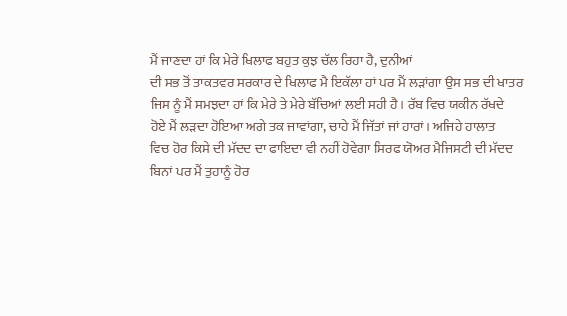ਮੈਂ ਜਾਣਦਾ ਹਾਂ ਕਿ ਮੇਰੇ ਖਿਲਾਫ ਬਹੁਤ ਕੁਝ ਚੱਲ ਰਿਹਾ ਹੈ, ਦੁਨੀਆਂ
ਦੀ ਸਭ ਤੋਂ ਤਾਕਤਵਰ ਸਰਕਾਰ ਦੇ ਖਿਲਾਫ ਮੈ ਇਕੱਲਾ ਹਾਂ ਪਰ ਮੈਂ ਲੜਾਂਗਾ ਉਸ ਸਭ ਦੀ ਖਾਤਰ
ਜਿਸ ਨੂੰ ਮੈਂ ਸਮਝਦਾ ਹਾਂ ਕਿ ਮੇਰੇ ਤੇ ਮੇਰੇ ਬੱਚਿਆਂ ਲਈ ਸਹੀ ਹੈ। ਰੱਬ ਵਿਚ ਯਕੀਨ ਰੱਖਦੇ
ਹੋਏ ਮੈਂ ਲੜਦਾ ਹੋਇਆ ਅਗੇ ਤਕ ਜਾਵਾਂਗਾ, ਚਾਹੇ ਮੈਂ ਜਿੱਤਾਂ ਜਾਂ ਹਾਰਾਂ। ਅਜਿਹੇ ਹਾਲਾਤ
ਵਿਚ ਹੋਰ ਕਿਸੇ ਦੀ ਮੱਦਦ ਦਾ ਫਾਇਦਾ ਵੀ ਨਹੀਂ ਹੋਵੇਗਾ ਸਿਰਫ ਯੋਅਰ ਮੈਜਿਸਟੀ ਦੀ ਮੱਦਦ
ਬਿਨਾਂ ਪਰ ਮੈਂ ਤੁਹਾਨੂੰ ਹੋਰ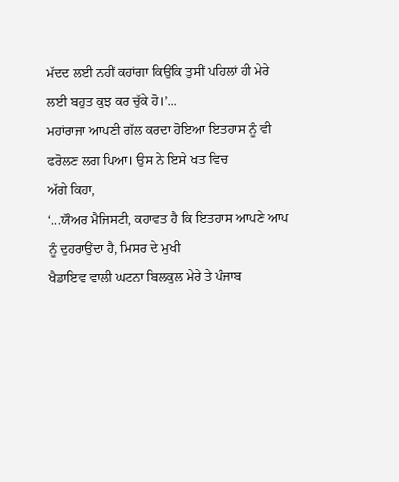ਮੱਦਦ ਲਈ ਨਹੀਂ ਕਹਾਂਗਾ ਕਿਉਂਕਿ ਤੁਸੀਂ ਪਹਿਲਾਂ ਹੀ ਮੇਰੇ
ਲਈ ਬਹੁਤ ਕੁਝ ਕਰ ਚੁੱਕੇ ਹੋ।’...
ਮਹਾਂਰਾਜਾ ਆਪਣੀ ਗੱਲ ਕਰਦਾ ਹੋਇਆ ਇਤਹਾਸ ਨੂੰ ਵੀ ਫਰੋਲਣ ਲਗ ਪਿਆ। ਉਸ ਨੇ ਇਸੇ ਖਤ ਵਿਚ
ਅੱਗੇ ਕਿਹਾ,
‘...ਯੌਅਰ ਮੈਜਿਸਟੀ, ਕਹਾਵਤ ਹੈ ਕਿ ਇਤਹਾਸ ਆਪਣੇ ਆਪ ਨੂੰ ਦੁਹਰਾਉਂਦਾ ਹੈ, ਮਿਸਰ ਦੇ ਮੁਖੀ
ਖੈਡਾਇਵ ਵਾਲੀ ਘਟਨਾ ਬਿਲਕੁਲ ਮੇਰੇ ਤੇ ਪੰਜਾਬ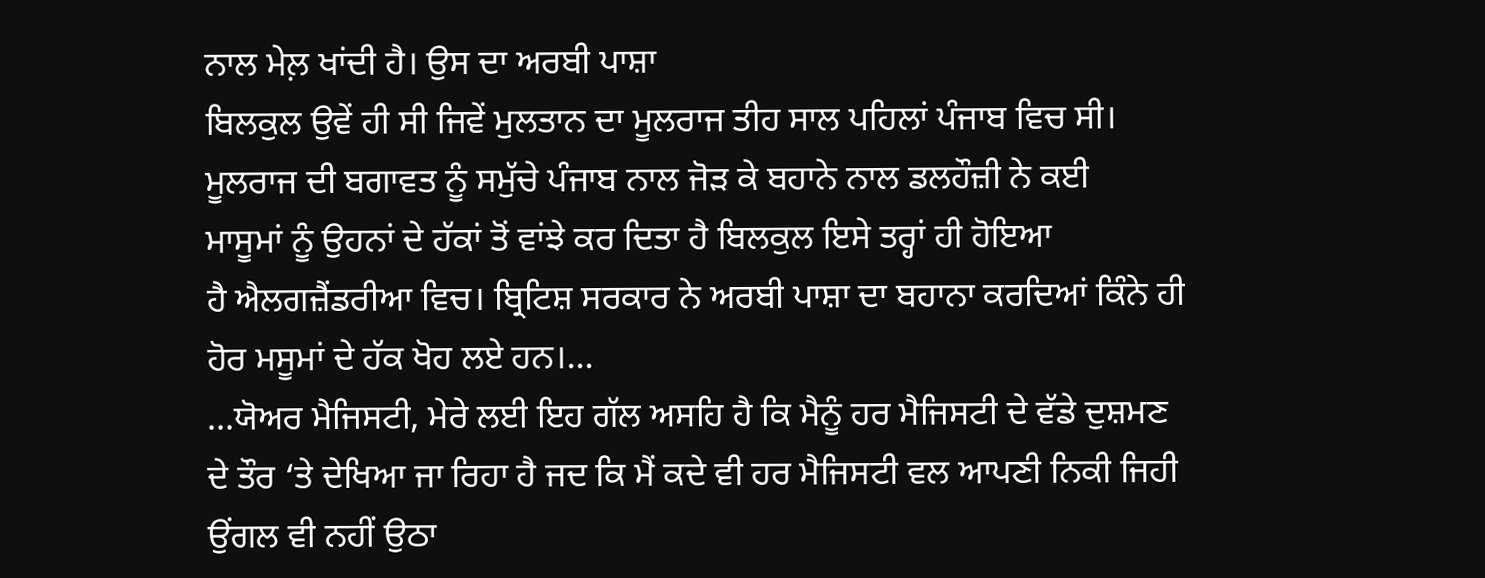ਨਾਲ ਮੇਲ਼ ਖਾਂਦੀ ਹੈ। ਉਸ ਦਾ ਅਰਬੀ ਪਾਸ਼ਾ
ਬਿਲਕੁਲ ਉਵੇਂ ਹੀ ਸੀ ਜਿਵੇਂ ਮੁਲਤਾਨ ਦਾ ਮੂਲਰਾਜ ਤੀਹ ਸਾਲ ਪਹਿਲਾਂ ਪੰਜਾਬ ਵਿਚ ਸੀ।
ਮੂਲਰਾਜ ਦੀ ਬਗਾਵਤ ਨੂੰ ਸਮੁੱਚੇ ਪੰਜਾਬ ਨਾਲ ਜੋੜ ਕੇ ਬਹਾਨੇ ਨਾਲ ਡਲਹੌਜ਼ੀ ਨੇ ਕਈ
ਮਾਸੂਮਾਂ ਨੂੰ ਉਹਨਾਂ ਦੇ ਹੱਕਾਂ ਤੋਂ ਵਾਂਝੇ ਕਰ ਦਿਤਾ ਹੈ ਬਿਲਕੁਲ ਇਸੇ ਤਰ੍ਹਾਂ ਹੀ ਹੋਇਆ
ਹੈ ਐਲਗਜ਼ੈਂਡਰੀਆ ਵਿਚ। ਬ੍ਰਿਟਿਸ਼ ਸਰਕਾਰ ਨੇ ਅਰਬੀ ਪਾਸ਼ਾ ਦਾ ਬਹਾਨਾ ਕਰਦਿਆਂ ਕਿੰਨੇ ਹੀ
ਹੋਰ ਮਸੂਮਾਂ ਦੇ ਹੱਕ ਖੋਹ ਲਏ ਹਨ।...
...ਯੋਅਰ ਮੈਜਿਸਟੀ, ਮੇਰੇ ਲਈ ਇਹ ਗੱਲ ਅਸਹਿ ਹੈ ਕਿ ਮੈਨੂੰ ਹਰ ਮੈਜਿਸਟੀ ਦੇ ਵੱਡੇ ਦੁਸ਼ਮਣ
ਦੇ ਤੌਰ ‘ਤੇ ਦੇਖਿਆ ਜਾ ਰਿਹਾ ਹੈ ਜਦ ਕਿ ਮੈਂ ਕਦੇ ਵੀ ਹਰ ਮੈਜਿਸਟੀ ਵਲ ਆਪਣੀ ਨਿਕੀ ਜਿਹੀ
ਉਂਗਲ ਵੀ ਨਹੀਂ ਉਠਾ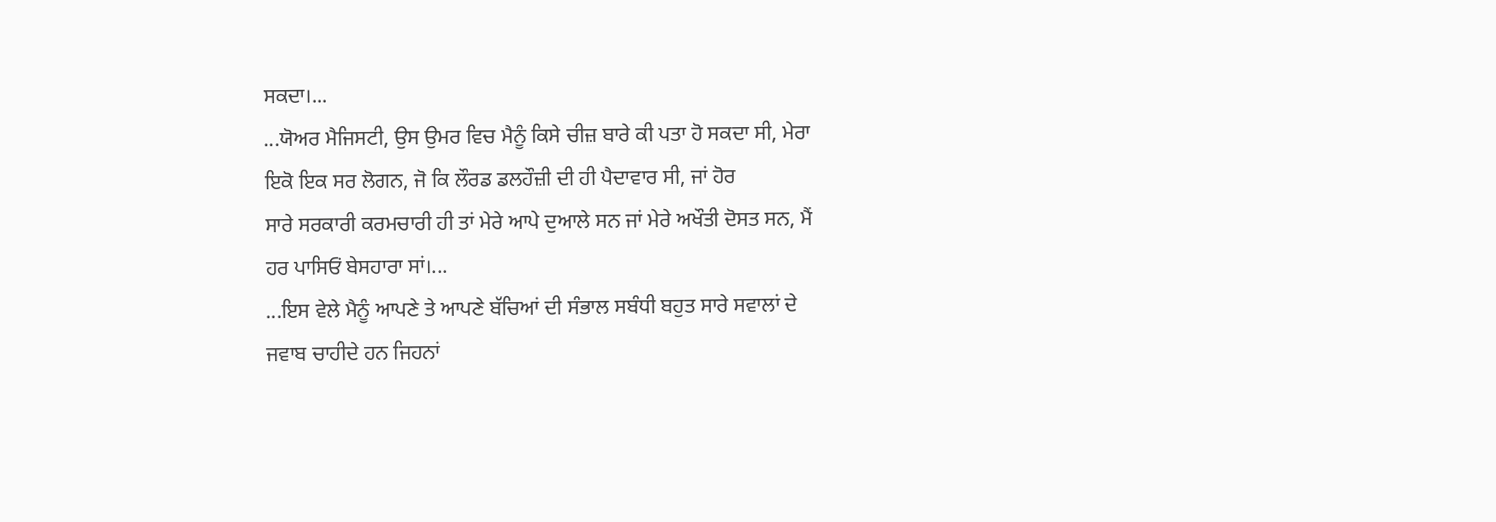ਸਕਦਾ।...
...ਯੋਅਰ ਮੈਜਿਸਟੀ, ਉਸ ਉਮਰ ਵਿਚ ਮੈਨੂੰ ਕਿਸੇ ਚੀਜ਼ ਬਾਰੇ ਕੀ ਪਤਾ ਹੋ ਸਕਦਾ ਸੀ, ਮੇਰਾ
ਇਕੋ ਇਕ ਸਰ ਲੋਗਨ, ਜੋ ਕਿ ਲੌਰਡ ਡਲਹੌਜ਼ੀ ਦੀ ਹੀ ਪੈਦਾਵਾਰ ਸੀ, ਜਾਂ ਹੋਰ
ਸਾਰੇ ਸਰਕਾਰੀ ਕਰਮਚਾਰੀ ਹੀ ਤਾਂ ਮੇਰੇ ਆਪੇ ਦੁਆਲੇ ਸਨ ਜਾਂ ਮੇਰੇ ਅਖੌਤੀ ਦੋਸਤ ਸਨ, ਮੈਂ
ਹਰ ਪਾਸਿਓਂ ਬੇਸਹਾਰਾ ਸਾਂ।...
...ਇਸ ਵੇਲੇ ਮੈਨੂੰ ਆਪਣੇ ਤੇ ਆਪਣੇ ਬੱਚਿਆਂ ਦੀ ਸੰਭਾਲ ਸਬੰਧੀ ਬਹੁਤ ਸਾਰੇ ਸਵਾਲਾਂ ਦੇ
ਜਵਾਬ ਚਾਹੀਦੇ ਹਨ ਜਿਹਨਾਂ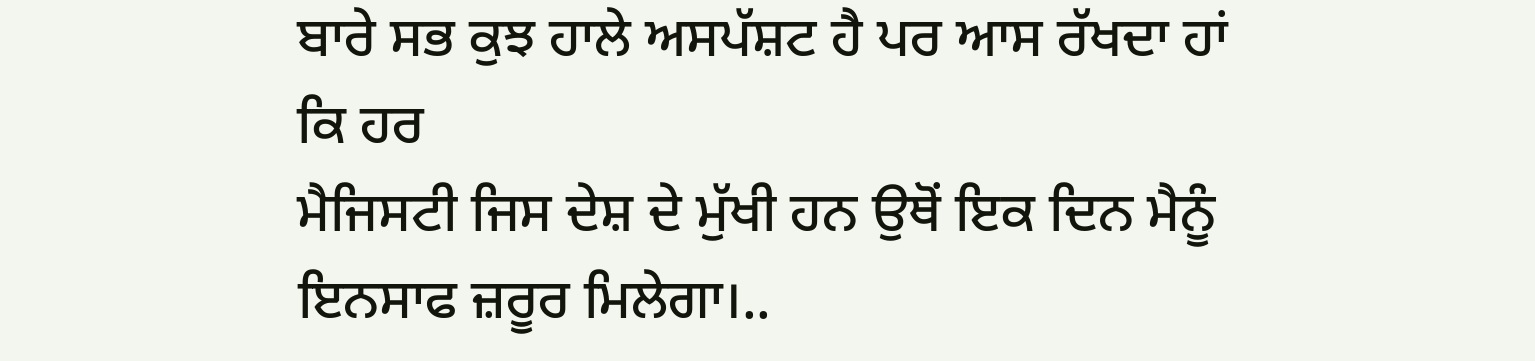ਬਾਰੇ ਸਭ ਕੁਝ ਹਾਲੇ ਅਸਪੱਸ਼ਟ ਹੈ ਪਰ ਆਸ ਰੱਖਦਾ ਹਾਂ ਕਿ ਹਰ
ਮੈਜਿਸਟੀ ਜਿਸ ਦੇਸ਼ ਦੇ ਮੁੱਖੀ ਹਨ ਉਥੋਂ ਇਕ ਦਿਨ ਮੈਨੂੰ ਇਨਸਾਫ ਜ਼ਰੂਰ ਮਿਲੇਗਾ।..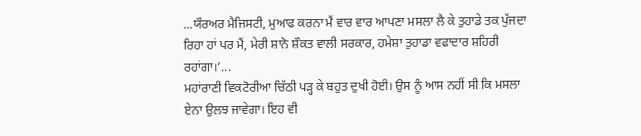...ਯੌਰਅਰ ਮੈਜਿਸਟੀ, ਮੁਆਫ ਕਰਨਾ ਮੈਂ ਵਾਰ ਵਾਰ ਆਪਣਾ ਮਸਲਾ ਲੈ ਕੇ ਤੁਹਾਡੇ ਤਕ ਪੁੱਜਦਾ
ਰਿਹਾ ਹਾਂ ਪਰ ਮੈਂ, ਮੇਰੀ ਸ਼ਾਨੋ ਸ਼ੌਕਤ ਵਾਲੀ ਸਰਕਾਰ, ਹਮੇਸ਼ਾ ਤੁਹਾਡਾ ਵਫਾਦਾਰ ਸ਼ਹਿਰੀ
ਰਹਾਂਗਾ।’...
ਮਹਾਂਰਾਣੀ ਵਿਕਟੋਰੀਆ ਚਿੱਠੀ ਪੜ੍ਹ ਕੇ ਬਹੁਤ ਦੁਖੀ ਹੋਈ। ਉਸ ਨੂੰ ਆਸ ਨਹੀਂ ਸੀ ਕਿ ਮਸਲਾ
ਏਨਾ ਉਲਝ ਜਾਵੇਗਾ। ਇਹ ਵੀ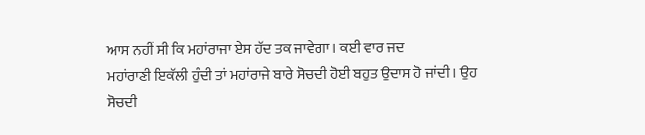ਆਸ ਨਹੀਂ ਸੀ ਕਿ ਮਹਾਂਰਾਜਾ ਏਸ ਹੱਦ ਤਕ ਜਾਵੇਗਾ। ਕਈ ਵਾਰ ਜਦ
ਮਹਾਂਰਾਣੀ ਇਕੱਲੀ ਹੁੰਦੀ ਤਾਂ ਮਹਾਂਰਾਜੇ ਬਾਰੇ ਸੋਚਦੀ ਹੋਈ ਬਹੁਤ ਉਦਾਸ ਹੋ ਜਾਂਦੀ। ਉਹ
ਸੋਚਦੀ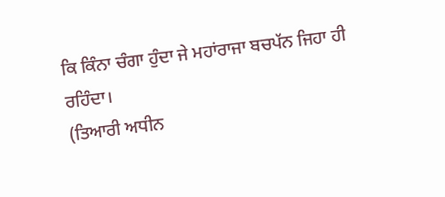ਕਿ ਕਿੰਨਾ ਚੰਗਾ ਹੁੰਦਾ ਜੇ ਮਹਾਂਰਾਜਾ ਬਚਪੱਨ ਜਿਹਾ ਹੀ ਰਹਿੰਦਾ।
(ਤਿਆਰੀ ਅਧੀਨ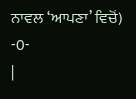ਨਾਵਲ ‘ਆਪਣਾ’ ਵਿਚੋਂ)
-0-
|